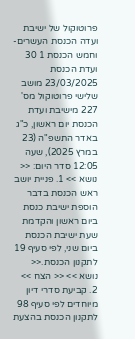פרוטוקול של ישיבת ועדה הכנסת העשרים-וחמש הכנסת 1 30 ועדת הכנסת 23/03/2025 מושב שלישי פרוטוקול מס' 227 מישיבת ועדת הכנסת יום ראשון, כ"ג באדר התשפ"ה (23 במרץ 2025), שעה 12:05 סדר היום: << נושא >> 1. פניית יושב ראש הכנסת בדבר הוספת ישיבת כנסת ביום ראשון והקדמת שעת ישיבת הכנסת ביום שני, לפי סעיף 19 לתקנון הכנסת.<< נושא >> << הצח >> 2. קביעת סדרי דיון מיוחדים לפי סעיף 98 לתקנון הכנסת בהצעת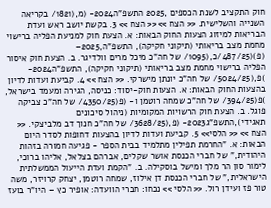חוק התקציב לשנת הכספים ,2025 התשפ"ה2024- (מ,(1821/ בקריאה השנייה והשלישית. << הצח >> << הצח >> 3. בקשת יושב ראש ועדת הבריאות למיזוג הצעות החוק הבאות: א. הצעת חוק למניעת הפליה ברישוי מחמת מצב בריאותי (תיקוני חקיקה), התשפ"ה,2025– (פ)(487/25/כ,(1095/ של חה"כ מיכל מרים וולדיגר. ב. הצעת חוק איסור הפליה ברישוי מחמת מצב בריאותי (תיקוני חקיקה), התשפ"ה2024- )פ,(5024/25/ של חה"כ יונתן מישרקי. << הצח >> 4. קביעת ועדות לדיון בהצעות החוק הבאות: א. הצעות חוק-יסוד: כניסה, הגירה ומעמד בישראל, )פ(394/25/ של חה"כ שמחה רוטמן ו- (פ(4350/25/ של חה"כ צביקה פוגל. ב. הצעת חוק הרשויות המקומיות (ניהול סיכונים תאגידי),התשפ"ג2023- (פ,(3628/25/ של חה"כ חנוך דב מלביצקי. << הצח >> << הלסי>> 5. קביעת ועדות לדיון בהצעות דחופות לסדר היום הבאות: א. "החרמת תפילין מתלמיד בבית הספר - פגיעה חמורה בזהות היהודית," של חברי הכנסת אושר שקלים, אברהם בצלאל, אליהו ברוכי, לימור סון הר מלך ומישל בוסקילה. ב. "הקמת ועדת הייעול הממשלתית הישראלית," של חברי הכנסת דן אילוז, שמחה רוטמן, יצחק קרויזר, משה טור פז ועידן רול. << הלסי >> נכחו: חברי הוועדה: אופיר כץ – היו"ר בועז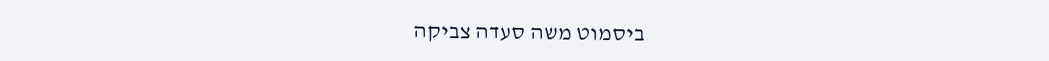ביסמוט משה סעדה צביקה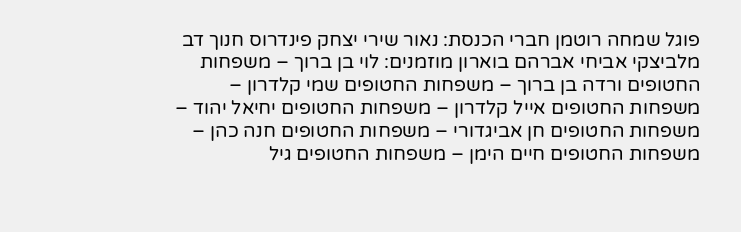פוגל שמחה רוטמן חברי הכנסת: נאור שירי יצחק פינדרוס חנוך דב מלביצקי אביחי אברהם בוארון מוזמנים: לוי בן ברוך – משפחות החטופים ורדה בן ברוך – משפחות החטופים שמי קלדרון – משפחות החטופים אייל קלדרון – משפחות החטופים יחיאל יהוד – משפחות החטופים חן אביגדורי – משפחות החטופים חנה כהן – משפחות החטופים חיים הימן – משפחות החטופים גיל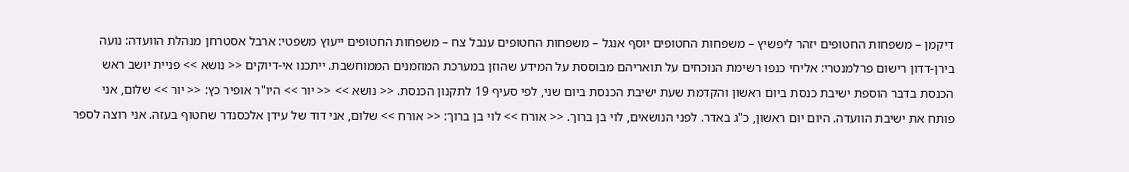דיקמן – משפחות החטופים יזהר ליפשיץ – משפחות החטופים יוסף אנגל – משפחות החטופים ענבל צח – משפחות החטופים ייעוץ משפטי: ארבל אסטרחן מנהלת הוועדה: נועה בירן-דדון רישום פרלמנטרי: אליחי כנפו רשימת הנוכחים על תואריהם מבוססת על המידע שהוזן במערכת המוזמנים הממוחשבת. ייתכנו אי-דיוקים << נושא >> פניית יושב ראש הכנסת בדבר הוספת ישיבת כנסת ביום ראשון והקדמת שעת ישיבת הכנסת ביום שני, לפי סעיף 19 לתקנון הכנסת. << נושא >> << יור >> היו"ר אופיר כץ: << יור >> שלום, אני פותח את ישיבת הוועדה. היום יום ראשון, כ"ג באדר. לפני הנושאים, לוי בן ברוך. << אורח >> לוי בן ברוך: << אורח >> שלום, אני דוד של עידן אלכסנדר שחטוף בעזה. אני רוצה לספר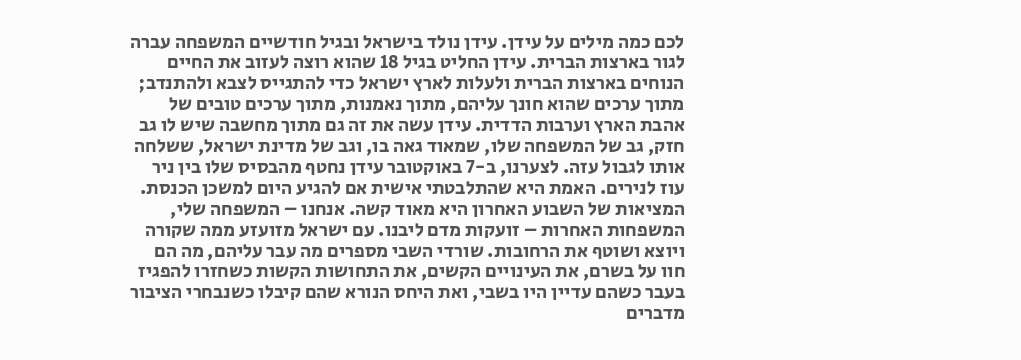לכם כמה מילים על עידן. עידן נולד בישראל ובגיל חודשיים המשפחה עברה לגור בארצות הברית. עידן החליט בגיל 18 שהוא רוצה לעזוב את החיים הנוחים בארצות הברית ולעלות לארץ ישראל כדי להתגייס לצבא ולהתנדב; מתוך ערכים שהוא חונך עליהם, מתוך נאמנות, מתוך ערכים טובים של אהבת הארץ וערבות הדדית. עידן עשה את זה גם מתוך מחשבה שיש לו גב חזק, גב של המשפחה שלו, שמאוד גאה בו, וגב של מדינת ישראל, ששלחה אותו לגבול עזה. לצערנו, ב-7 באוקטובר עידן נחטף מהבסיס שלו בין ניר עוז לנירים. האמת היא שהתלבטתי אישית אם להגיע היום למשכן הכנסת. המציאות של השבוע האחרון היא מאוד קשה. אנחנו – המשפחה שלי, המשפחות האחרות – זועקות מדם ליבנו. עם ישראל מזועזע ממה שקורה ויוצא ושוטף את הרחובות. שורדי השבי מספרים מה עבר עליהם, מה הם חוו על בשרם, את העינויים הקשים, את התחושות הקשות כשחזרו להפגיז בעבר כשהם עדיין היו בשבי, ואת היחס הנורא שהם קיבלו כשנבחרי הציבור מדברים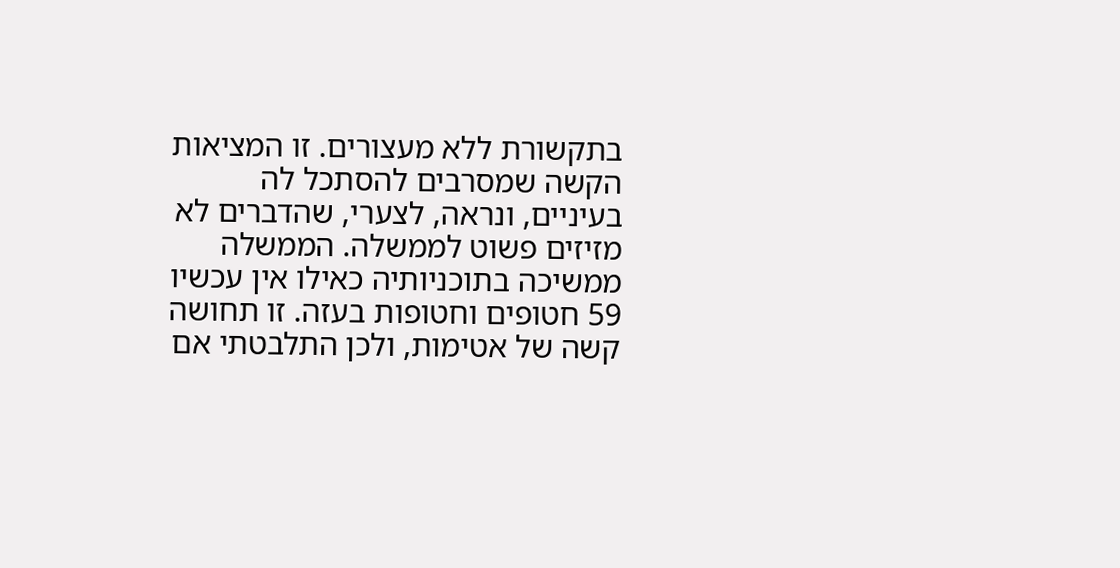בתקשורת ללא מעצורים. זו המציאות הקשה שמסרבים להסתכל לה בעיניים, ונראה, לצערי, שהדברים לא מזיזים פשוט לממשלה. הממשלה ממשיכה בתוכניותיה כאילו אין עכשיו 59 חטופים וחטופות בעזה. זו תחושה קשה של אטימות, ולכן התלבטתי אם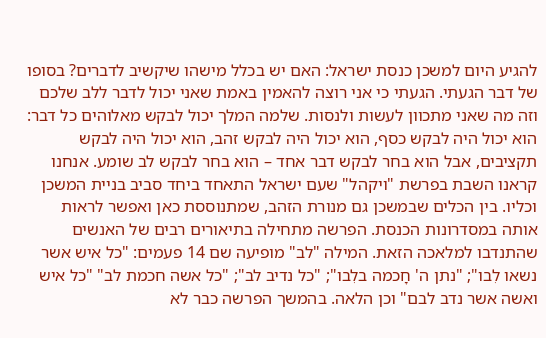להגיע היום למשכן כנסת ישראל: האם יש בכלל מישהו שיקשיב לדברים? בסופו של דבר הגעתי. הגעתי כי אני רוצה להאמין באמת שאני יכול לדבר ללב שלכם וזה מה שאני מתכוון לעשות ולנסות. שלמה המלך יכול לבקש מאלוהים כל דבר: הוא יכול היה לבקש כסף, הוא יכול היה לבקש זהב, הוא יכול היה לבקש תקציבים, אבל הוא בחר לבקש דבר אחד – הוא בחר לבקש לב שומע. אנחנו קראנו השבת בפרשת "ויקהל" שעם ישראל התאחד ביחד סביב בניית המשכן וכליו. בין הכלים שבמשכן גם מנורת הזהב, שמתנוססת כאן ואפשר לראות אותה במסדרונות הכנסת. הפרשה מתחילה בתיאורים רבים של האנשים שהתנדבו למלאכה הזאת. המילה "לב" מופיעה שם 14 פעמים: "כל איש אשר נשאו לִבו"; "נתן ה' חָכמה בלִבו"; "כל נדיב לב"; "כל אשה חכמת לב" "כל איש ואשה אשר נדב לבם" וכן הלאה. בהמשך הפרשה כבר לא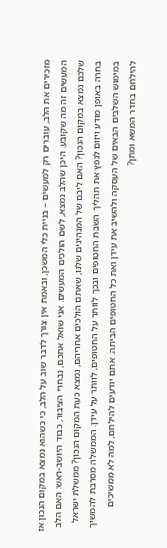מזכירים את הלב, עוברים רק למעשים – בניית כלי המשכן, ובאמת אין צורך לדבר שוב על הלב, כי כשהוא נמצא במקום הנכון אז המעשים זה מה שקובע. היכן שהלב נמצא, לשם הולכים המעשים. אני שואל אתכם, נבחרי הציבור, כבוד היושב-ראש: האם הלב שלכם נמצא במקום הנכון? האם ליבם של המנהיגים שלנו, שאתם הולכים אחריהם, נמצא כעת המקום הנכון? ממשלת ישראל בחרה באופן מודע ויזום לנפץ את תהליך השבת החטופים ובכך לוותר על החטופים, לוותר על עידן. הממשלה מסרבת להמשיך במימוש השלבים הבאים של העסקה ולהשיב את עידן ואת כל החטופים הביתה. אתם יודעים להילחם, למה לא ממשיכים להילחם בחדר המשא ומתן?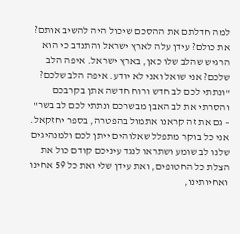למה חדלתם את ההסכם שיכול היה להשיב אותם? את כולם? עידן עלה לארץ ישראל והתנדב כי הוא הרגיש שהלב שלו כאן, בארץ ישראל. איפה הלב שלכם? אני שואל ואני לא יודע. איפה הלב שלכם? "ונתתי לכם לב חדש ורוח חדשה אתן בקרבכם והסרתי את לב האבן מבשרכם ונתתי לכם לב בשר" – גם את זה קראנו אתמול בהפטרה, בספר יחזקאל. אני כל בוקר מתפלל שאלוהים ייתן לכם ולמנהיגים שלנו לב שומע ושתראו לנגד עיניכם קודם כול את הצלת כל החטופים, ואת עידן שלי ואת כל 59 אחינו ואחיותינו,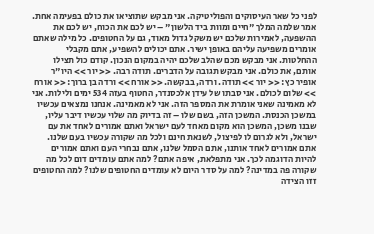לפני כל שאר העיסוקים והפוליטיקה. אני מבקש שתוציאו את כולם בפעימה אחת. אמר שלמה המלך "חיים ומוות ביד הלשון" – יש לכם את הכוח, יש לכם את ההשפעה, לאמירות שלכם יש משקל גדול מאוד, גם על החטופים. כל מילה שאתם אומרים משפיעה עליהם באופן ישיר. אתם יכולים להשפיע, אתם מקבלי ההחלטות. אני מבקש מכם שהלב שלכם יהיה במקום הנכון. קודם כול תצילו אותם, את כולם. אני מבקש תגובה על הדברים. תודה רבה. << יור >> היו"ר אופיר כץ: << יור >> תודה. ורדה, בבקשה. << אורח >> ורדה בן ברוך: << אורח >> שלום לכולם. אני סבתו של עידן אלכסנדר, החטוף בעזה 534 ימים ולילות. אני לא מאמינה שאני אומרת את המספר הזה. אני לא מאמינה. אנחנו נמצאים עכשיו במשכן הכנסת. המשכן הזה, בשם שלו – זה בדיוק מה שלוי עכשיו דיבר עליו, שבנו משכן, המשכן הוא מקום מאחד לעם ישראל ואתם אמורים לאחד את עם ישראל, ולא לגרום לו לפיצול, לשנאת חינם ולכל מה שקורה עכשיו בעם שלנו. אתם אמורים לאחד אותנו, אתם הסמל שלנו, אתם נבחרי העם ואתם אמורים להיות הדוגמה לכך. אני מתפלאת, איפה אתם? למה אתם עומדים דום לכל מה שקורה פה במדינה? למה על סדר היום לא עומדים החטופים שלנו? למה החטופים זזו הצידה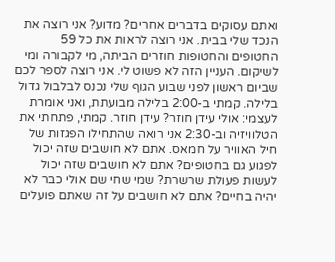ואתם עסוקים בדברים אחרים? מדוע? אני רוצה את הנכד שלי בבית. אני רוצה לראות את כל 59 החטופים והחטופות חוזרים הביתה, מי לקבורה ומי לשיקום. העניין הזה לא פשוט לי. אני רוצה לספר לכם שביום ראשון לפני שבוע הגוף שלי נכנס לבלבול גדול בלילה. קמתי ב-2:00 בלילה מבועתת, ואני אומרת לעצמי: אולי עידן חוזר? עידן חוזר. קמתי, פתחתי את הטלוויזיה וב-2:30 אני רואה שהתחילו הפגזות של חיל האוויר על חמאס. אתם לא חושבים שזה יכול לפגוע גם בחטופים? אתם לא חושבים שזה יכול לעשות פעולת שרשרת? שמי שחי שם אולי כבר לא יהיה בחיים? אתם לא חושבים על זה שאתם פועלים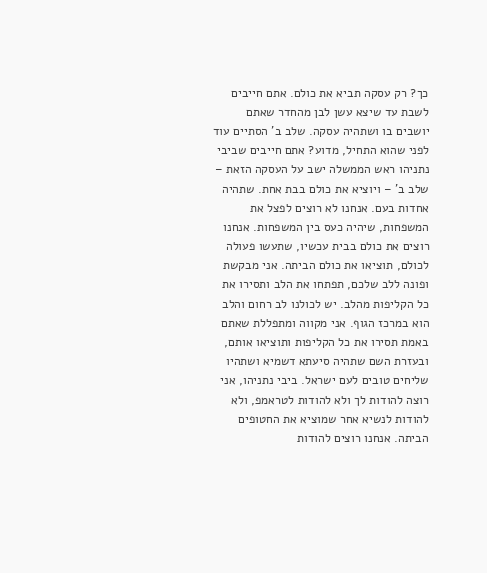כך? רק עסקה תביא את כולם. אתם חייבים לשבת עד שיצא עשן לבן מהחדר שאתם יושבים בו ושתהיה עסקה. שלב ב' הסתיים עוד לפני שהוא התחיל, מדוע? אתם חייבים שביבי נתניהו ראש הממשלה ישב על העסקה הזאת – שלב ב' – ויוציא את כולם בבת אחת. שתהיה אחדות בעם. אנחנו לא רוצים לפצל את המשפחות, שיהיה כעס בין המשפחות. אנחנו רוצים את כולם בבית עכשיו, שתעשו פעולה לכולם, תוציאו את כולם הביתה. אני מבקשת ופונה ללב שלכם, תפתחו את הלב ותסירו את כל הקליפות מהלב. יש לכולנו לב רחום והלב הוא במרכז הגוף. אני מקווה ומתפללת שאתם באמת תסירו את כל הקליפות ותוציאו אותם, ובעזרת השם שתהיה סיעתא דשמיא ושתהיו שליחים טובים לעם ישראל. ביבי נתניהו, אני רוצה להודות לך ולא להודות לטראמפ, ולא להודות לנשיא אחר שמוציא את החטופים הביתה. אנחנו רוצים להודות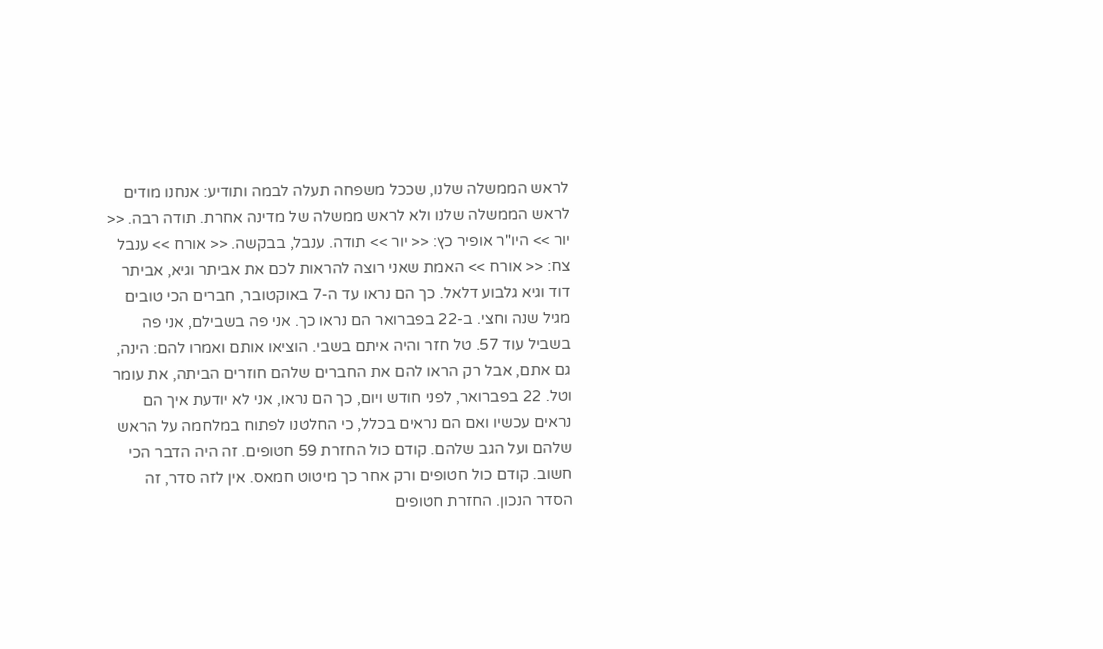לראש הממשלה שלנו, שככל משפחה תעלה לבמה ותודיע: אנחנו מודים לראש הממשלה שלנו ולא לראש ממשלה של מדינה אחרת. תודה רבה. << יור >> היו"ר אופיר כץ: << יור >> תודה. ענבל, בבקשה. << אורח >> ענבל צח: << אורח >> האמת שאני רוצה להראות לכם את אביתר וגיא, אביתר דוד וגיא גלבוע דלאל. כך הם נראו עד ה-7 באוקטובר, חברים הכי טובים מגיל שנה וחצי. ב-22 בפברואר הם נראו כך. אני פה בשבילם, אני פה בשביל עוד 57. טל חזר והיה איתם בשבי. הוציאו אותם ואמרו להם: הינה, גם אתם, אבל רק הראו להם את החברים שלהם חוזרים הביתה, את עומר וטל. 22 בפברואר, לפני חודש ויום, כך הם נראו, אני לא יודעת איך הם נראים עכשיו ואם הם נראים בכלל, כי החלטנו לפתוח במלחמה על הראש שלהם ועל הגב שלהם. קודם כול החזרת 59 חטופים. זה היה הדבר הכי חשוב. קודם כול חטופים ורק אחר כך מיטוט חמאס. אין לזה סדר, זה הסדר הנכון. החזרת חטופים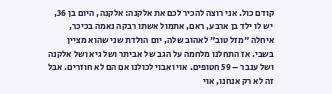קודם כול. אני רוצה להכיר לכם את אלקנה: אלקנה, היום בן 36, יש לו ילד בן ארבע, ראם, אתמול אשתו רבקה נאמה בכיכר, איחלה "מזל טוב" לאהוב שלה, יום הולדת שני שהוא מציין בשבי. אז התחלנו מלחמה על הגב של אביתר ושל גיא ושל אלקנה ושל ענבר – 59 חטופים. אוי ואבוי לכולנו אם הם לא חוזרים. אבל זה לא רק אנחנו, אוי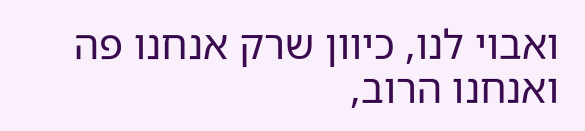ואבוי לנו, כיוון שרק אנחנו פה ואנחנו הרוב,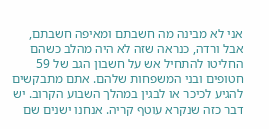אני לא מבינה מה חשבתם ומאיפה חשבתם, אבל ורדה, כנראה שזה לא היה מהלב כשהם החליטו להתחיל אש על חשבון הגב של 59 חטופים ובני המשפחות שלהם. אתם מתבקשים להגיע לכיכר או לבגין במהלך השבוע הקרוב. יש דבר כזה שנקרא עוטף קריה. אנחנו ישנים שם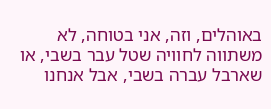באוהלים, וזה, אני בטוחה, לא משתווה לחוויה שטל עבר בשבי, או שארבל עברה בשבי, אבל אנחנו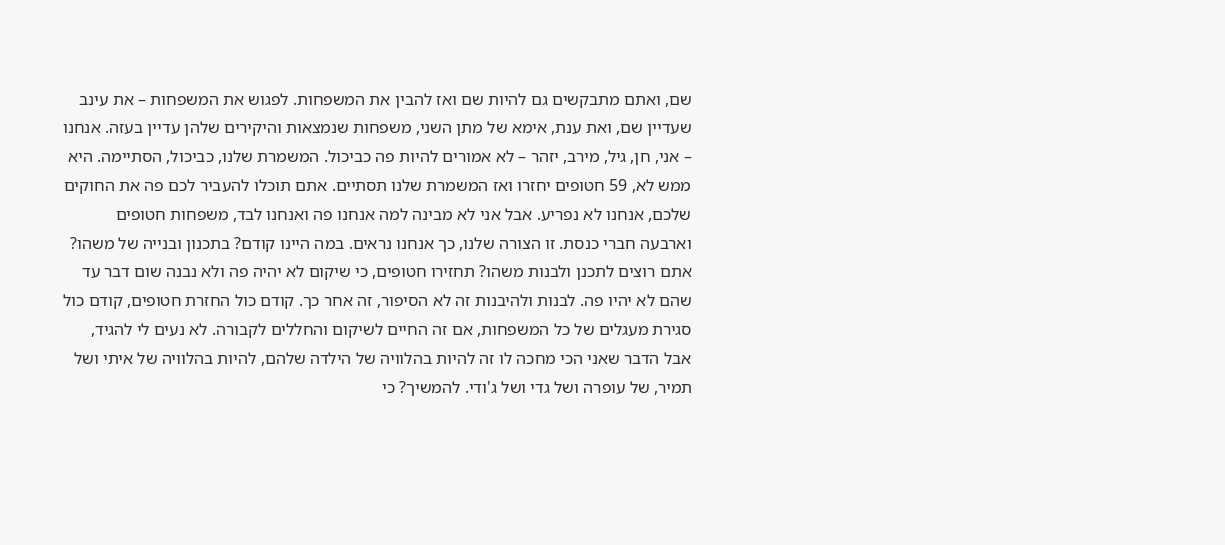שם, ואתם מתבקשים גם להיות שם ואז להבין את המשפחות. לפגוש את המשפחות – את עינב שעדיין שם, ואת ענת, אימא של מתן השני, משפחות שנמצאות והיקירים שלהן עדיין בעזה. אנחנו – אני, חן, גיל, מירב, יזהר – לא אמורים להיות פה כביכול. המשמרת שלנו, כביכול, הסתיימה. היא ממש לא, 59 חטופים יחזרו ואז המשמרת שלנו תסתיים. אתם תוכלו להעביר לכם פה את החוקים שלכם, אנחנו לא נפריע. אבל אני לא מבינה למה אנחנו פה ואנחנו לבד, משפחות חטופים וארבעה חברי כנסת. זו הצורה שלנו, כך אנחנו נראים. במה היינו קודם? בתכנון ובנייה של משהו? אתם רוצים לתכנן ולבנות משהו? תחזירו חטופים, כי שיקום לא יהיה פה ולא נבנה שום דבר עד שהם לא יהיו פה. לבנות ולהיבנות זה לא הסיפור, זה אחר כך. קודם כול החזרת חטופים, קודם כול סגירת מעגלים של כל המשפחות, אם זה החיים לשיקום והחללים לקבורה. לא נעים לי להגיד, אבל הדבר שאני הכי מחכה לו זה להיות בהלוויה של הילדה שלהם, להיות בהלוויה של איתי ושל תמיר, של עופרה ושל גדי ושל ג'ודי. להמשיך? כי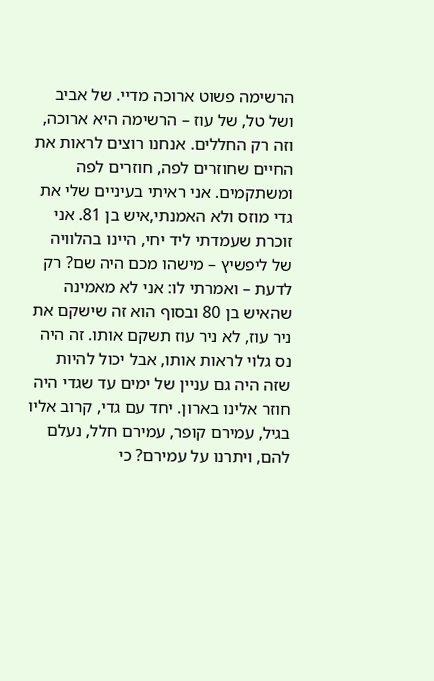הרשימה פשוט ארוכה מדיי. של אביב ושל טל, של עוז – הרשימה היא ארוכה, וזה רק החללים. אנחנו רוצים לראות את החיים שחוזרים לפה, חוזרים לפה ומשתקמים. אני ראיתי בעיניים שלי את גדי מוזס ולא האמנתי,איש בן 81. אני זוכרת שעמדתי ליד יחי, היינו בהלוויה של ליפשיץ – מישהו מכם היה שם? רק לדעת – ואמרתי לו: אני לא מאמינה שהאיש בן 80 ובסוף הוא זה שישקם את ניר עוז, לא ניר עוז תשקם אותו. זה היה נס גלוי לראות אותו, אבל יכול להיות שזה היה גם עניין של ימים עד שגדי היה חוזר אלינו בארון. יחד עם גדי, קרוב אליו בגיל, עמירם קופר, עמירם חלל, נעלם להם, ויתרנו על עמירם? כי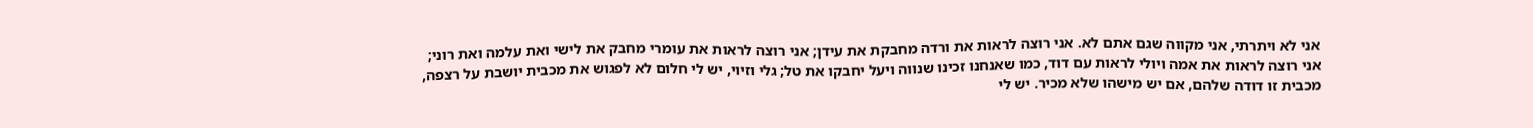אני לא ויתרתי, אני מקווה שגם אתם לא. אני רוצה לראות את ורדה מחבקת את עידן; אני רוצה לראות את עומרי מחבק את לישי ואת עלמה ואת רוני; אני רוצה לראות את אמה ויולי לראות עם דוד, כמו שאנחנו זכינו שנווה ויעל יחבקו את טל; גלי וזיוי, יש לי חלום לא לפגוש את מכבית יושבת על רצפה, מכבית זו דודה שלהם, אם יש מישהו שלא מכיר. יש לי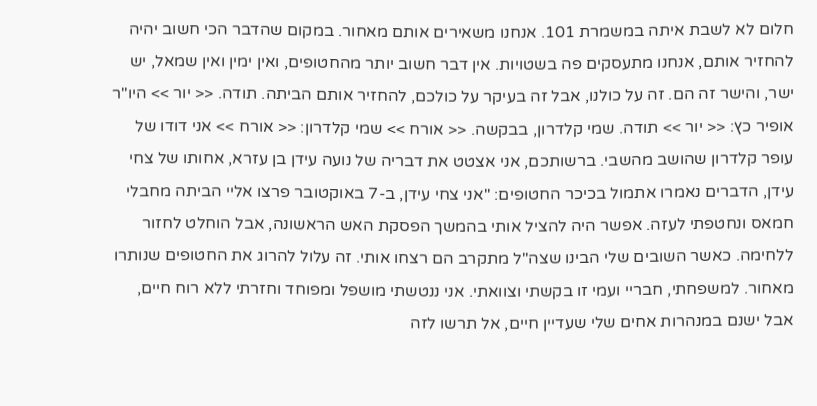חלום לא לשבת איתה במשמרת 101. אנחנו משאירים אותם מאחור. במקום שהדבר הכי חשוב יהיה להחזיר אותם, אנחנו מתעסקים פה בשטויות. אין דבר חשוב יותר מהחטופים, ואין ימין ואין שמאל, יש ישר, והישר זה הם. זה על כולנו, אבל זה בעיקר על כולכם, להחזיר אותם הביתה. תודה. << יור >> היו"ר אופיר כץ: << יור >> תודה. שמי קלדרון, בבקשה. << אורח >> שמי קלדרון: << אורח >> אני דודו של עופר קלדרון שהושב מהשבי. ברשותכם, אני אצטט את דבריה של נועה עידן בן עזרא, אחותו של צחי עידן, הדברים נאמרו אתמול בכיכר החטופים: "אני צחי עידן, ב-7 באוקטובר פרצו אליי הביתה מחבלי חמאס ונחטפתי לעזה. אפשר היה להציל אותי בהמשך הפסקת האש הראשונה, אבל הוחלט לחזור ללחימה. כאשר השובים שלי הבינו שצה"ל מתקרב הם רצחו אותי. זה עלול להרוג את החטופים שנותרו מאחור. למשפחתי, חבריי ועמי זו בקשתי וצוואתי. אני ננטשתי מושפל ומפוחד וחזרתי ללא רוח חיים, אבל ישנם במנהרות אחים שלי שעדיין חיים, אל תרשו לזה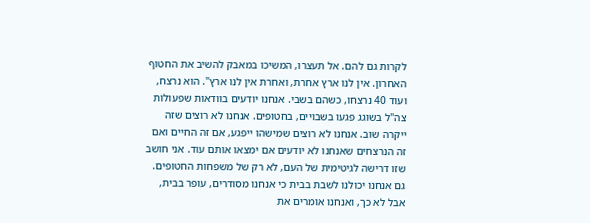לקרות גם להם. אל תעצרו, המשיכו במאבק להשיב את החטוף האחרון. אין לנו ארץ אחרת, ואחרת אין לנו ארץ". הוא נרצח, ועוד 40 נרצחו, כשהם בשבי. אנחנו יודעים בוודאות שפעולות צה"ל בשוגג פגעו בשבויים, בחטופים. אנחנו לא רוצים שזה ייקרה שוב. אנחנו לא רוצים שמישהו ייפגע, אם זה החיים ואם זה הנרצחים שאנחנו לא יודעים אם ימצאו אותם עוד. אני חושב שזו דרישה לגיטימית של העם, לא רק של משפחות החטופים. גם אנחנו יכולנו לשבת בבית כי אנחנו מסודרים, עופר בבית, אבל לא כך, ואנחנו אומרים את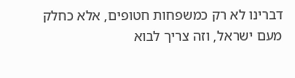דברינו לא רק כמשפחות חטופים, אלא כחלק מעם ישראל, וזה צריך לבוא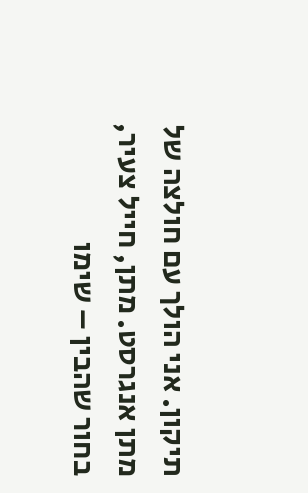תיקון. אני הולך עם חולצה של מתן אנגרסט. מתן, חייל צעיר, בחור שהבין – שימו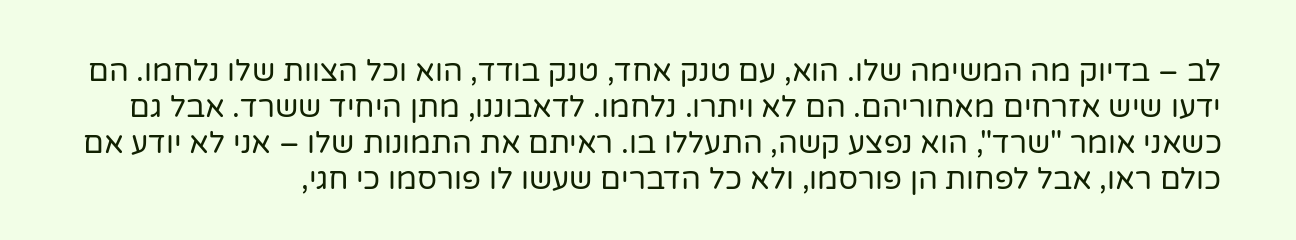לב – בדיוק מה המשימה שלו. הוא, עם טנק אחד, טנק בודד, הוא וכל הצוות שלו נלחמו. הם ידעו שיש אזרחים מאחוריהם. הם לא ויתרו. נלחמו. לדאבוננו, מתן היחיד ששרד. אבל גם כשאני אומר "שרד", הוא נפצע קשה, התעללו בו. ראיתם את התמונות שלו – אני לא יודע אם כולם ראו, אבל לפחות הן פורסמו, ולא כל הדברים שעשו לו פורסמו כי חגי,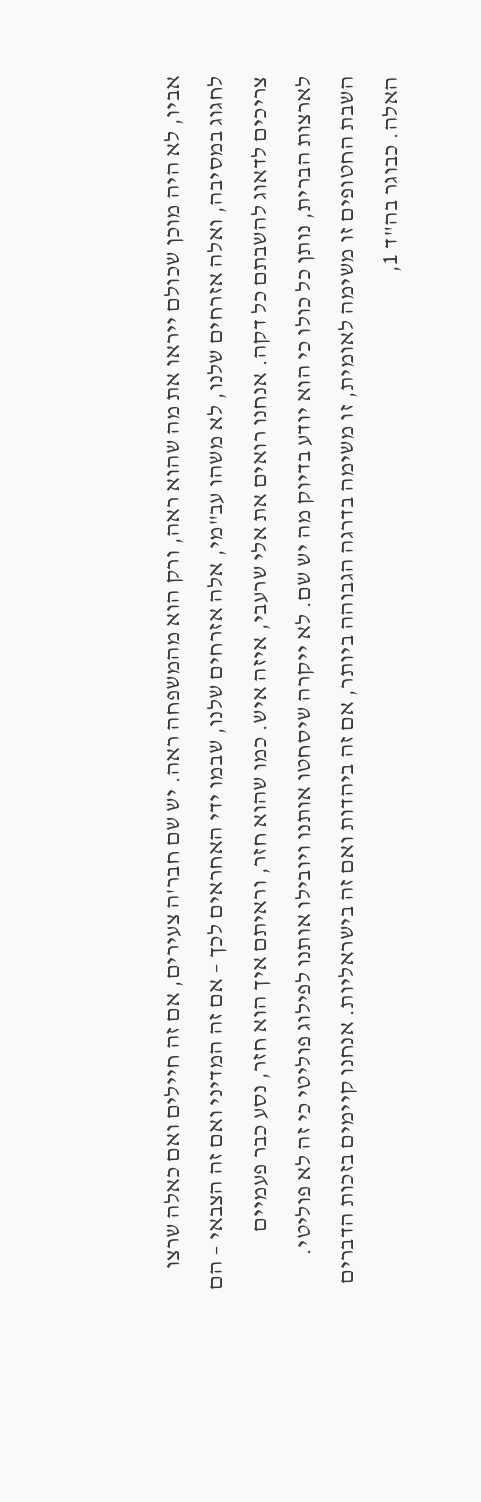אביו, לא היה מוכן שכולם ייראו את מה שהוא ראה, ורק הוא מהמשפחה ראה. יש שם חבר'ה צעירים, אם זה חיילים ואם כאלה שרצו לחגוג במסיבה, ואלה אזרחים שלנו, לא משהו עב"מי, אלה אזרחים שלנו, שבמו ידי האחראים לכך – אם זה המדיני ואם זה הצבאי – הם צריכים לדאוג להשבתם כל דקה. אנחנו רואים את אלי שרעבי, איזה איש. כמו שהוא חזר, וראיתם איך הוא חזר, נסע כבר פעמיים לארצות הברית, נותן כל כולו כי הוא יודע בדיוק מה יש שם. לא ייקרה שיסחטו אותנו ויובילו אותנו לפילוג פוליטי כי זה לא פוליטי. השבת החטופים זו משימה לאומית, זו משימה בדרגה הגבוהה ביותר, אם זה ביהדות ואם זה בישראליות. אנחנו קיימים בזכות הדברים האלה. כבוגר בה"ד 1,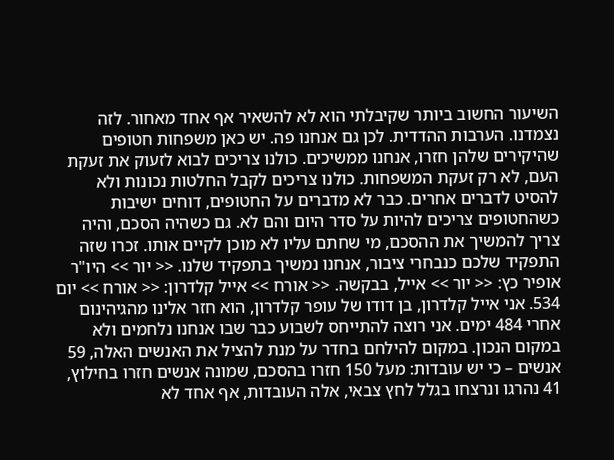השיעור החשוב ביותר שקיבלתי הוא לא להשאיר אף אחד מאחור. לזה נצמדנו. הערבות ההדדית. לכן גם אנחנו פה. יש כאן משפחות חטופים שהיקירים שלהן חזרו, אנחנו ממשיכים. כולנו צריכים לבוא לזעוק את זעקת העם, לא רק זעקת המשפחות. כולנו צריכים לקבל החלטות נכונות ולא להסיט לדברים אחרים. כבר לא מדברים על החטופים, דוחים ישיבות כשהחטופים צריכים להיות על סדר היום והם לא. גם כשהיה הסכם, והיה צריך להמשיך את ההסכם, מי שחתם עליו לא מוכן לקיים אותו. זכרו שזה התפקיד שלכם כנבחרי ציבור, אנחנו נמשיך בתפקיד שלנו. << יור >> היו"ר אופיר כץ: << יור >> אייל, בבקשה. << אורח >> אייל קלדרון: << אורח >> יום 534. אני אייל קלדרון, בן דודו של עופר קלדרון, הוא חזר אלינו מהגיהינום אחרי 484 ימים. אני רוצה להתייחס לשבוע כבר שבו אנחנו נלחמים ולא במקום הנכון. במקום להילחם בחדר על מנת להציל את האנשים האלה, 59 אנשים – כי יש עובדות: מעל 150 חזרו בהסכם, שמונה אנשים חזרו בחילוץ, 41 נהרגו ונרצחו בגלל לחץ צבאי, אלה העובדות, אף אחד לא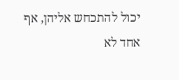יכול להתכחש אליהן, אף אחד לא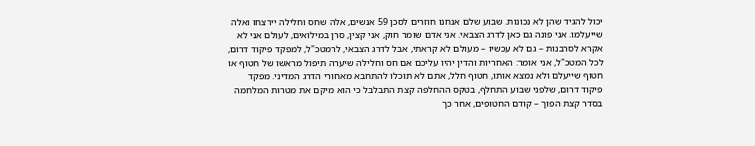יכול להגיד שהן לא נכונות. שבוע שלם אנחנו חוזרים לסכן 59 אנשים, אלה שחס וחלילה יירצחו ואלה שייעלמו. אני פונה גם כאן לדרג הצבאי. אני אדם שומר חוק, אני קצין, סרן במילואים, לעולם אני לא אקרא לסרבנות – גם לא עכשיו – מעולם לא קראתי, אבל לדרג הצבאי, לרמטכ"ל, למפקד פיקוד דרום, לכל המטכ"ל, אני אומר: האחריות והדין יהיו עליכם אם חס וחלילה שיערה תיפול מראשו של חטוף או חטוף שייעלם ולא נמצא אותו, חטוף חלל, אתם לא תוכלו להתחבא מאחורי הדרג המדיני. מפקד פיקוד דרום, שלפני שבוע התחלף, בטקס ההחלפה קצת התבלבל כי הוא מיקם את מטרות המלחמה בסדר קצת הפוך – קודם החטופים, אחר כך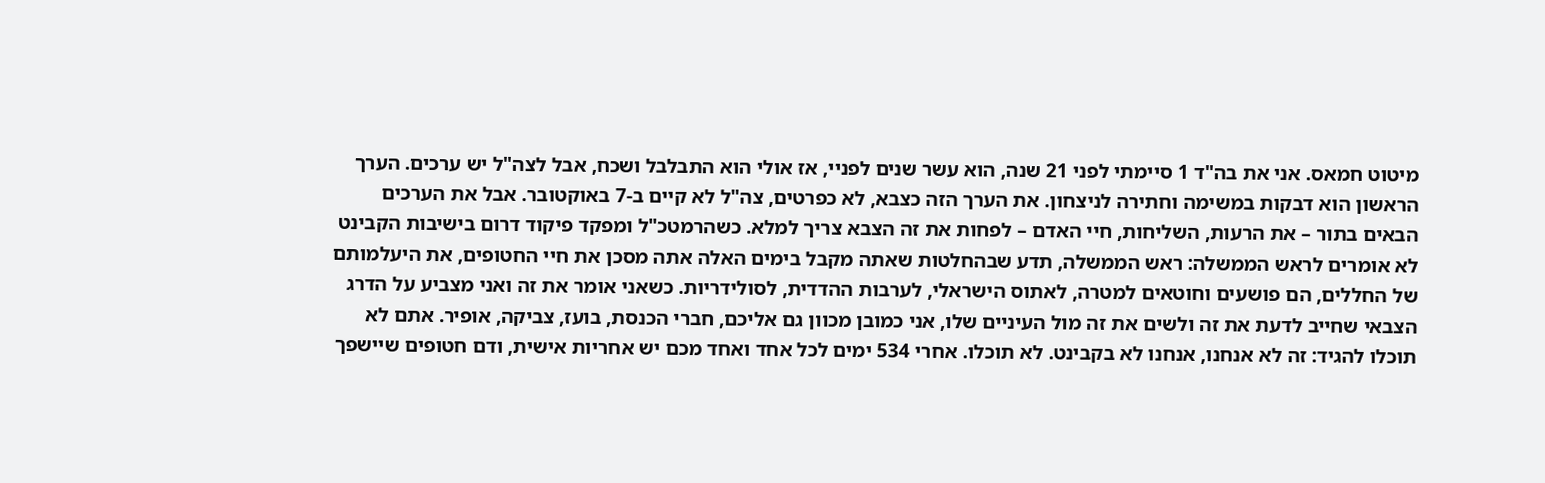מיטוט חמאס. אני את בה"ד 1 סיימתי לפני 21 שנה, הוא עשר שנים לפניי, אז אולי הוא התבלבל ושכח, אבל לצה"ל יש ערכים. הערך הראשון הוא דבקות במשימה וחתירה לניצחון. את הערך הזה כצבא, לא כפרטים, צה"ל לא קיים ב-7 באוקטובר. אבל את הערכים הבאים בתור – את הרעות, השליחות, חיי האדם – לפחות את זה הצבא צריך למלא. כשהרמטכ"ל ומפקד פיקוד דרום בישיבות הקבינט לא אומרים לראש הממשלה: ראש הממשלה, תדע שבהחלטות שאתה מקבל בימים האלה אתה מסכן את חיי החטופים, את היעלמותם של החללים, הם פושעים וחוטאים למטרה, לאתוס הישראלי, לערבות ההדדית, לסולידריות. כשאני אומר את זה ואני מצביע על הדרג הצבאי שחייב לדעת את זה ולשים את זה מול העיניים שלו, אני כמובן מכוון גם אליכם, חברי הכנסת, בועז, צביקה, אופיר. אתם לא תוכלו להגיד: זה לא אנחנו, אנחנו לא בקבינט. לא תוכלו. אחרי 534 ימים לכל אחד ואחד מכם יש אחריות אישית, ודם חטופים שיישפך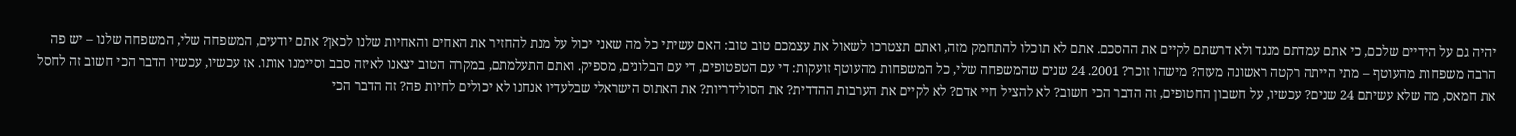יהיה גם על הידיים שלכם, כי אתם עמדתם מנגד ולא דרשתם לקיים את ההסכם. אתם לא תוכלו להתחמק מזה, ואתם תצטרכו לשאול את עצמכם טוב טוב: האם עשיתי כל מה שאני יכול על מנת להחזיר את האחים והאחיות שלנו לכאן? אתם יודעים, המשפחה שלי, המשפחה שלנו – יש פה הרבה משפחות מהעוטף – מתי הייתה רקטה ראשונה מעזה? מישהו זוכר? 2001. 24 שנים שהמשפחה שלי, כל המשפחות מהעוטף זועקות: די עם הטפטופים, די עם הבלונים, מספיק. ואתם התעלמתם, במקרה הטוב יצאנו לאיזה סבב וסיימנו אותו. אז עכשיו, עכשיו הדבר הכי חשוב זה לחסל את חמאס, מה שלא עשיתם 24 שנים? עכשיו, על חשבון החטופים, זה הדבר הכי חשוב? לא להציל חיי אדם? לא לקיים את הערבות ההדדית? את הסולידריות? את האתוס הישראלי שבלעדיו אנחנו לא יכולים לחיות פה? זה הדבר הכי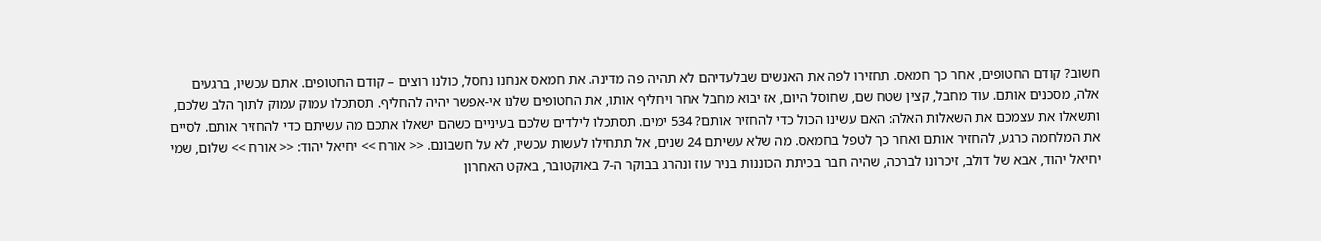חשוב? קודם החטופים, אחר כך חמאס. תחזירו לפה את האנשים שבלעדיהם לא תהיה פה מדינה. את חמאס אנחנו נחסל, כולנו רוצים – קודם החטופים. אתם עכשיו, ברגעים אלה, מסכנים אותם. עוד מחבל, קצין שטח שם, שחוסל היום, אז יבוא מחבל אחר ויחליף אותו, את החטופים שלנו אי-אפשר יהיה להחליף. תסתכלו עמוק עמוק לתוך הלב שלכם, ותשאלו את עצמכם את השאלות האלה: האם עשינו הכול כדי להחזיר אותם? 534 ימים. תסתכלו לילדים שלכם בעיניים כשהם ישאלו אתכם מה עשיתם כדי להחזיר אותם. לסיים את המלחמה כרגע, להחזיר אותם ואחר כך לטפל בחמאס. מה שלא עשיתם 24 שנים, אל תתחילו לעשות עכשיו, לא על חשבונם. << אורח >> יחיאל יהוד: << אורח >> שלום, שמי יחיאל יהוד, אבא של דולב, זיכרונו לברכה, שהיה חבר בכיתת הכוננות בניר עוז ונהרג בבוקר ה-7 באוקטובר, באקט האחרון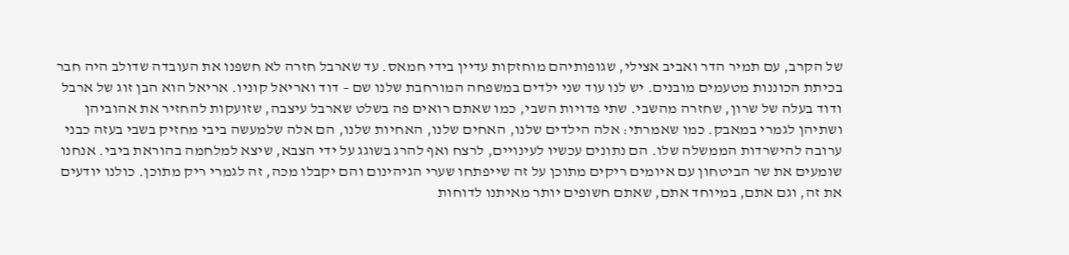של הקרב, עם תמיר הדר ואביב אצילי, שגופותיהם מוחזקות עדיין בידי חמאס. עד שארבל חזרה לא חשפנו את העובדה שדולב היה חבר בכיתת הכוננות מטעמים מובנים. יש לנו עוד שני ילדים במשפחה המורחבת שלנו שם – דוד ואריאל קוניו. אריאל הוא הבן זוג של ארבל ודוד בעלה של שרון, שחזרה מהשבי. שתי פדויות השבי, כמו שאתם רואים פה בשלט שארבל עיצבה, שזועקות להחזיר את אהוביהן ושתיהן לגמרי במאבק. כמו שאמרתי: אלה הילדים שלנו, האחים שלנו, האחיות שלנו, הם אלה שלמעשה ביבי מחזיק בשבי בעזה כבני ערובה להישרדות הממשלה שלו. הם נתונים עכשיו לעינויים, לרצח ואף להרג בשוגג על ידי הצבא, שיצא למלחמה בהוראת ביבי. אנחנו שומעים את שר הביטחון עם איומים ריקים מתוכן על זה שייפתחו שערי הגיהינום והם יקבלו מכה, זה לגמרי ריק מתוכן. כולנו יודעים את זה, וגם אתם, במיוחד אתם, שאתם חשופים יותר מאיתנו לדוחות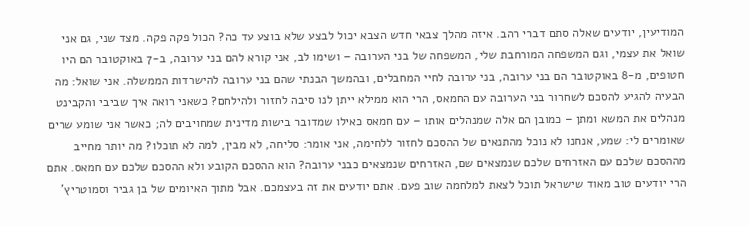המודיעין, יודעים שאלה סתם דברי רהב. איזה מהלך צבאי חדש הצבא יכול לבצע שלא בוצע עד כה? הכול פקה פקה. מצד שני, גם אני שואל את עצמי, וגם המשפחה המורחבת שלי, המשפחה של בני הערובה – ושימו לב, אני קורא להם בני ערובה, ב-7 באוקטובר הם היו חטופים, מ-8 באוקטובר הם בני ערובה, בני ערובה לחיי המחבלים, ובהמשך הבנתי שהם בני ערובה להישרדות הממשלה. אני שואל: מה הבעיה להגיע להסכם לשחרור בני הערובה עם החמאס, הרי הוא ממילא ייתן לנו סיבה לחזור ולהילחם? כשאני רואה איך שביבי והקבינט מנהלים את המשא ומתן – כמובן הם אלה שמנהלים אותו – עם חמאס כאילו שמדובר בישות מדינית שמחויבים לה; כאשר אני שומע שרים שאומרים לי: שמע, אנחנו לא נוכל מהתנאים של ההסכם לחזור ללחימה, אני אומר: סליחה, לא מבין, למה לא תוכלו? מה יותר מחייב מההסכם שלכם עם האזרחים שלכם שנמצאים שם, האזרחים שנמצאים כבני ערובה? הוא ההסכם הקובע ולא ההסכם שלכם עם חמאס. אתם הרי יודעים טוב מאוד שישראל תוכל לצאת למלחמה שוב פעם. אתם יודעים את זה בעצמכם. אבל מתוך האיומים של בן גביר וסמוטריץ'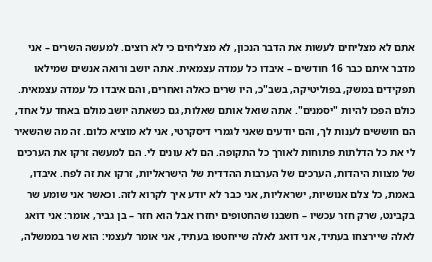אתם לא מצליחים לעשות את הדבר הנכון, לא מצליחים כי לא רוצים. למעשה השרים – אני מדבר איתם כבר 16 חודשים – איבדו כל עמדה עצמאית. אתה יושב ורואה אנשים שמילאו תפקידים במשק, בפוליטיקה, בשב"כ, היו שרים כאלה ואחרים, והם איבדו כל עמדה עצמאית. כולם הפכו להיות "יסמנים". אתה שואל אותם שאלות, גם כשאתה יושב מולם באחד על אחד, הם חוששים לענות לך, והם יודעים שאני לגמרי דיסקרטי, אני לא מוציא כלום. זה מה שהשאיר לי את כל הדלתות פתוחות לאורך כל התקופה. הם לא עונים לי. הם למעשה זרקו את הערכים של מצוות היהדות, הערכים של הערבות ההדדית של הישראליות, זרקו את זה לפח. איבדו, באמת, כל צלם אנושיות, ישראליות, אני כבר לא יודע איך לקרוא לזה. וכאשר אני שומע שר בקבינט, שרק חזר עכשיו – חשבנו שהחטופים יחזרו אבל הוא חזר – בן גביר, אומר: אני דואג לאלה שיירצחו בעתיד, אני דואג לאלה שייחטפו בעתיד, אני אומר לעצמי: הוא שר בממשלה,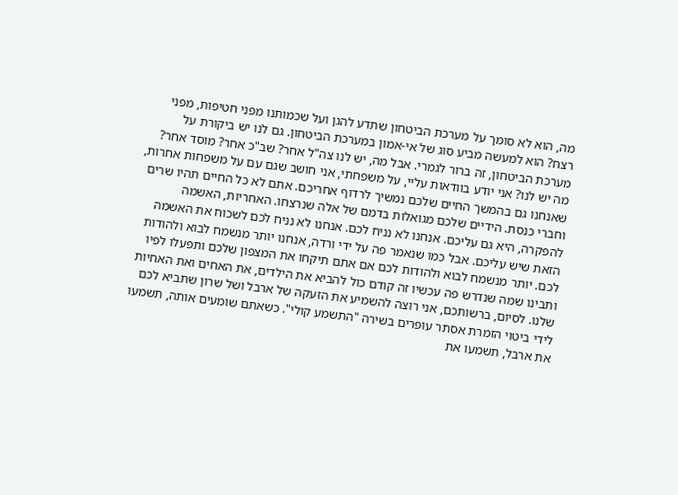מה, הוא לא סומך על מערכת הביטחון שתדע להגן ועל שכמותנו מפני חטיפות, מפני רצח? הוא למעשה מביע סוג של אי-אמון במערכת הביטחון. גם לנו יש ביקורת על מערכת הביטחון, זה ברור לגמרי. אבל מה, יש לנו צה"ל אחר? שב"כ אחר? מוסד אחר? מה יש לנו? אני יודע בוודאות עליי, על משפחתי, אני חושב שגם עם על משפחות אחרות, שאנחנו גם בהמשך החיים שלכם נמשיך לרדוף אחריכם. אתם לא כל החיים תהיו שרים וחברי כנסת. הידיים שלכם מגואלות בדמם של אלה שנרצחו. האחריות, האשמה להפקרה, היא גם עליכם. אנחנו לא נניח לכם. אנחנו לא נניח לכם לשכוח את האשמה הזאת שיש עליכם. אבל כמו שנאמר פה על ידי ורדה, אנחנו יותר מנשמח לבוא ולהודות לכם. יותר מנשמח לבוא ולהודות לכם אם אתם תיקחו את המצפון שלכם ותפעלו לפיו ותבינו שמה שנדרש פה עכשיו זה קודם כול להביא את הילדים, את האחים ואת האחיות שלנו. לסיום, ברשותכם, אני רוצה להשמיע את הזעקה של ארבל ושל שרון שתביא לכם לידי ביטוי הזמרת אסתר עופרים בשירה "התשמע קולי". כשאתם שומעים אותה, תשמעו את ארבל, תשמעו את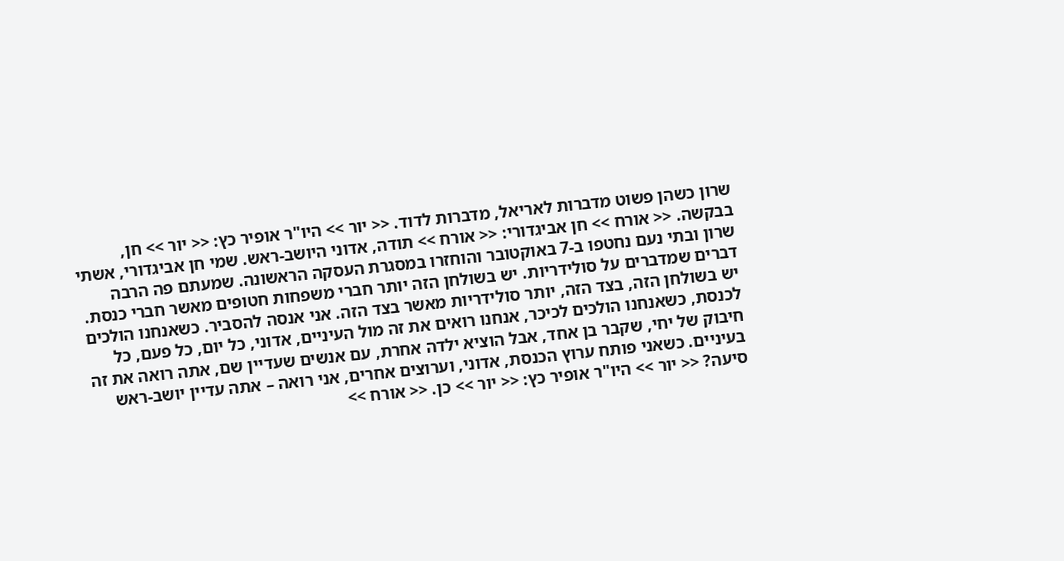שרון כשהן פשוט מדברות לאריאל, מדברות לדוד. << יור >> היו"ר אופיר כץ: << יור >> חן, בבקשה. << אורח >> חן אביגדורי: << אורח >> תודה, אדוני היושב-ראש. שמי חן אביגדורי, אשתי שרון ובתי נעם נחטפו ב-7 באוקטובר והוחזרו במסגרת העסקה הראשונה. שמעתם פה הרבה דברים שמדברים על סולידריות. יש בשולחן הזה יותר חברי משפחות חטופים מאשר חברי כנסת. יש בשולחן הזה, בצד הזה, יותר סולידריות מאשר בצד הזה. אני אנסה להסביר. כשאנחנו הולכים לכנסת, כשאנחנו הולכים לכיכר, אנחנו רואים את זה מול העיניים, אדוני, כל יום, כל פעם, כל חיבוק של יחי, שקבר בן אחד, אבל הוציא ילדה אחרת, עם אנשים שעדיין שם, אתה רואה את זה בעיניים. כשאני פותח ערוץ הכנסת, אדוני, וערוצים אחרים, אני רואה – אתה עדיין יושב-ראש סיעה? << יור >> היו"ר אופיר כץ: << יור >> כן. << אורח >>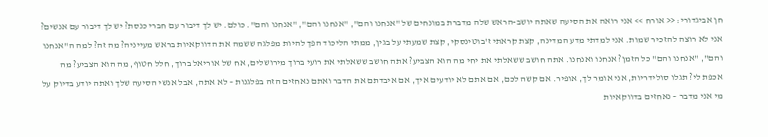חן אביגדורי: << אורח >> אני רואה את הסיעה שאתה יושב-הראש שלה מדברת במונחים של "אנחנו והם", "אנחנו והם", "אנחנו והם". כולם. יש לך דיבור עם חברי כנסת? יש לך דיבור עם אנשים? אני לא רוצה להזכיר שמות. אני למדתי מדע המדינה, קצת קראתי ז'בוטינסקי, קצת שמעתי על בגין, ממתי הליכוד הפך להיות מפלגה ששמה את הדווקאיות בראש מעייניה? מה זה? למה ה"אנחנו והם", "אנחנו והם" כל הזמן? אנחנו ואנחנו. אתה חושב ששאלתי את יחי מה הוא הצביע? אתה חושב ששאלתי את רועי ברוך מירושלים, אח של אוריאל ברוך, חלל חטוף, מה הוא הצביע? מה אכפת לי? תגלו סולידריות, אני אומר לך, אופיר. אם קשה לכם, אם אתם לא יודעים איך, אם איבדתם את הדבר ואתם נאחזים הזה בפלגנות – לא אתה, אבל אנשי הסיעה שלך ואתה יודע בדיוק על מי אני מדבר – נאחזים בדווקאיות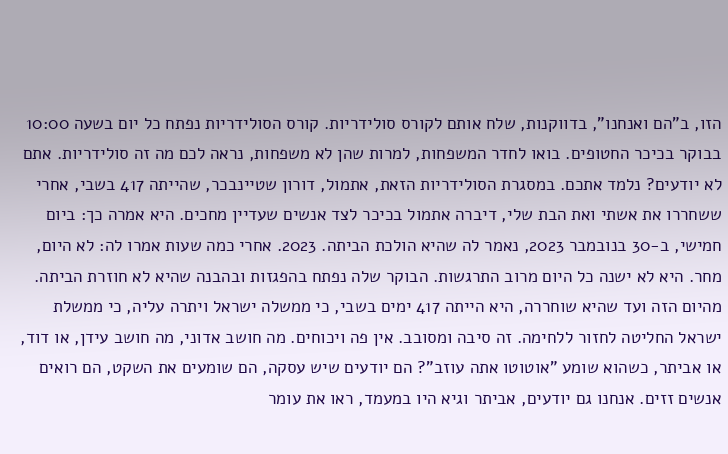הזו, ב"הם ואנחנו", בדווקנות, שלח אותם לקורס סולידריות. קורס הסולידריות נפתח כל יום בשעה 10:00 בבוקר בכיכר החטופים. בואו לחדר המשפחות, למרות שהן לא משפחות, נראה לכם מה זה סולידריות. אתם לא יודעים? נלמד אתכם. במסגרת הסולידריות הזאת, אתמול, דורון שטיינבכר, שהייתה 417 בשבי, אחרי ששחררו את אשתי ואת הבת שלי, דיברה אתמול בכיכר לצד אנשים שעדיין מחכים. היא אמרה כך: ביום חמישי, ב-30 בנובמבר 2023, נאמר לה שהיא הולכת הביתה. 2023. אחרי כמה שעות אמרו לה: לא היום, מחר. היא לא ישנה כל היום מרוב התרגשות. הבוקר שלה נפתח בהפגזות ובהבנה שהיא לא חוזרת הביתה. מהיום הזה ועד שהיא שוחררה, היא הייתה 417 ימים בשבי, כי ממשלה ישראל ויתרה עליה, כי ממשלת ישראל החליטה לחזור ללחימה. זה סיבה ומסובב. אין פה ויכוחים. מה חושב אדוני, מה חושב עידן, או דוד, או אביתר, כשהוא שומע "אוטוטו אתה עוזב"? הם יודעים שיש עסקה, הם שומעים את השקט, הם רואים אנשים זזים. אנחנו גם יודעים, אביתר וגיא היו במעמד, ראו את עומר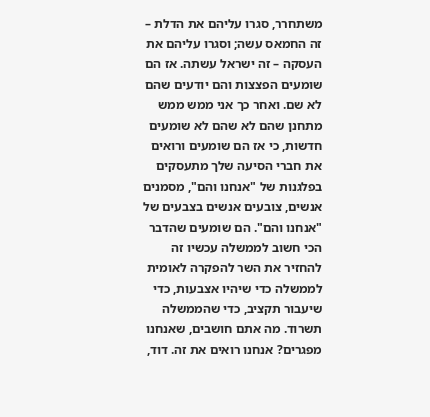משתחרר, סגרו עליהם את הדלת – זה החמאס עשה; וסגרו עליהם את העסקה – זה ישראל עשתה. אז הם שומעים הפצצות והם יודעים שהם לא שם. ואחר כך אני ממש ממש מתחנן שהם לא שהם לא שומעים חדשות, כי אז הם שומעים ורואים את חברי הסיעה שלך מתעסקים בפלגנות של "אנחנו והם", מסמנים אנשים, צובעים אנשים בצבעים של "אנחנו והם". הם שומעים שהדבר הכי חשוב לממשלה עכשיו זה להחזיר את השר להפקרה לאומית לממשלה כדי שיהיו אצבעות, כדי שיעבור תקציב, כדי שהממשלה תשרוד. מה אתם חושבים, שאנחנו מפגרים? אנחנו רואים את זה. דוד,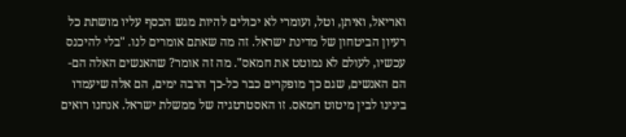ואריאל, ואיתן, וטל, ועומרי לא יכולים להיות מגש הכסף עליו מושתת כל רעיון הביטחון של מדינת ישראל. זה מה שאתם אומרים לנו. "בלי להיכנס עכשיו, לעולם לא נמוטט את חמאס". מה זה אומר? שהאנשים האלה הם-הם האנשים, שגם כך מופקרים כבר כל-כך הרבה ימים, הם אלה שיעמדו בינינו לבין מיטוט חמאס. זו האסטרטגיה של ממשלת ישראל. אנחנו רואים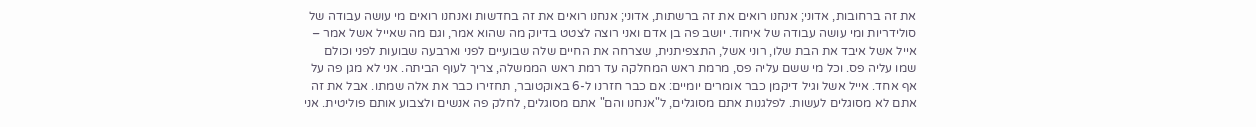את זה ברחובות, אדוני; אנחנו רואים את זה ברשתות, אדוני; אנחנו רואים את זה בחדשות ואנחנו רואים מי עושה עבודה של סולידריות ומי עושה עבודה של איחוד. יושב פה בן אדם ואני רוצה לצטט בדיוק מה שהוא אמר, וגם מה שאייל אשל אמר – אייל אשל איבד את הבת שלו, רוני אשל, התצפיתנית, שצרחה את החיים שלה שבועיים לפני וארבעה שבועות לפני וכולם שמו עליה פס. וכל מי ששם עליה פס, מרמת ראש המחלקה עד רמת ראש הממשלה, צריך לעוף הביתה. אני לא מגן פה על אף אחד. אייל אשל וגיל דיקמן כבר אומרים יומיים: אם כבר חזרנו ל-6 באוקטובר, תחזירו כבר את אלה שמתו. אבל את זה אתם לא מסוגלים לעשות. לפלגנות אתם מסוגלים, ל"אנחנו והם" אתם מסוגלים, לחלק פה אנשים ולצבוע אותם פוליטית. אני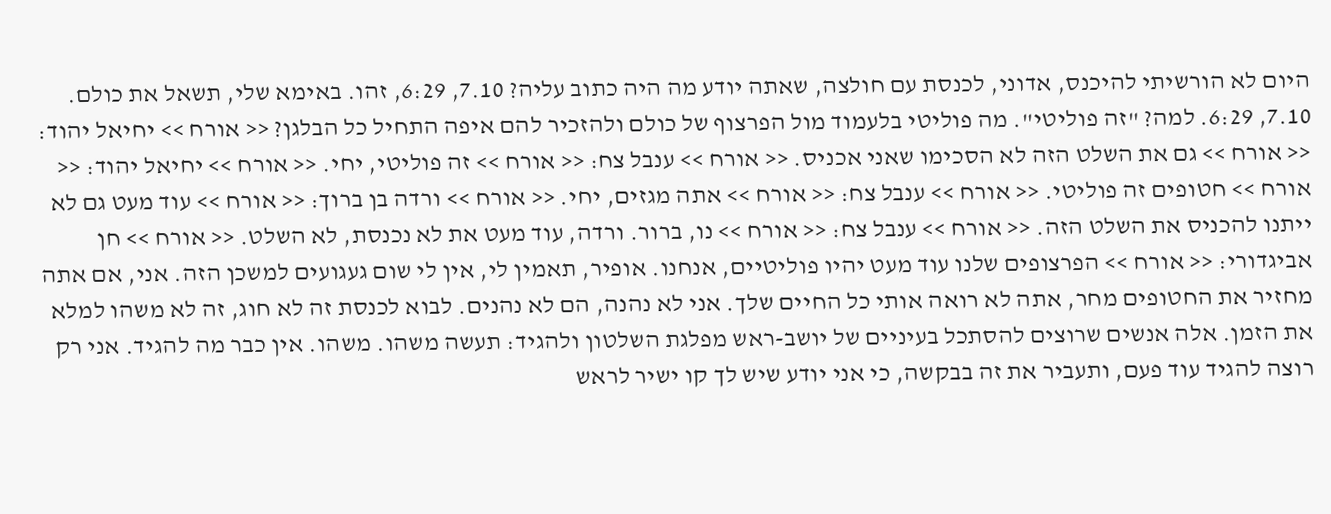היום לא הורשיתי להיכנס, אדוני, לכנסת עם חולצה, שאתה יודע מה היה כתוב עליה? 7.10, 6:29, זהו. באימא שלי, תשאל את כולם. 7.10, 6:29. למה? "זה פוליטי". מה פוליטי בלעמוד מול הפרצוף של כולם ולהזכיר להם איפה התחיל כל הבלגן? << אורח >> יחיאל יהוד: << אורח >> גם את השלט הזה לא הסכימו שאני אכניס. << אורח >> ענבל צח: << אורח >> זה פוליטי, יחי. << אורח >> יחיאל יהוד: << אורח >> חטופים זה פוליטי. << אורח >> ענבל צח: << אורח >> אתה מגזים, יחי. << אורח >> ורדה בן ברוך: << אורח >> עוד מעט גם לא ייתנו להכניס את השלט הזה. << אורח >> ענבל צח: << אורח >> נו, ברור. ורדה, עוד מעט את לא נכנסת, לא השלט. << אורח >> חן אביגדורי: << אורח >> הפרצופים שלנו עוד מעט יהיו פוליטיים, אנחנו. אופיר, תאמין לי, אין לי שום געגועים למשכן הזה. אני, אם אתה מחזיר את החטופים מחר, אתה לא רואה אותי כל החיים שלך. אני לא נהנה, הם לא נהנים. לבוא לכנסת זה לא חוג, זה לא משהו למלא את הזמן. אלה אנשים שרוצים להסתכל בעיניים של יושב-ראש מפלגת השלטון ולהגיד: תעשה משהו. משהו. אין כבר מה להגיד. אני רק רוצה להגיד עוד פעם, ותעביר את זה בבקשה, כי אני יודע שיש לך קו ישיר לראש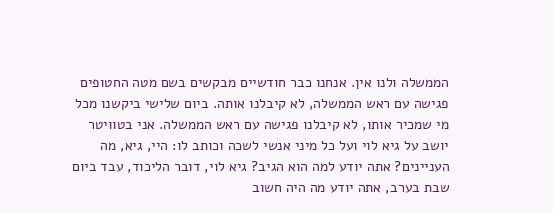הממשלה ולנו אין. אנחנו כבר חודשיים מבקשים בשם מטה החטופים פגישה עם ראש הממשלה, לא קיבלנו אותה. ביום שלישי ביקשנו מכל מי שמכיר אותו, לא קיבלנו פגישה עם ראש הממשלה. אני בטוויטר יושב על גיא לוי ועל כל מיני אנשי לשכה וכותב לו: היי, גיא, מה העניינים? אתה יודע למה הוא הגיב? גיא לוי, דובר הליכוד, עבד ביום שבת בערב, אתה יודע מה היה חשוב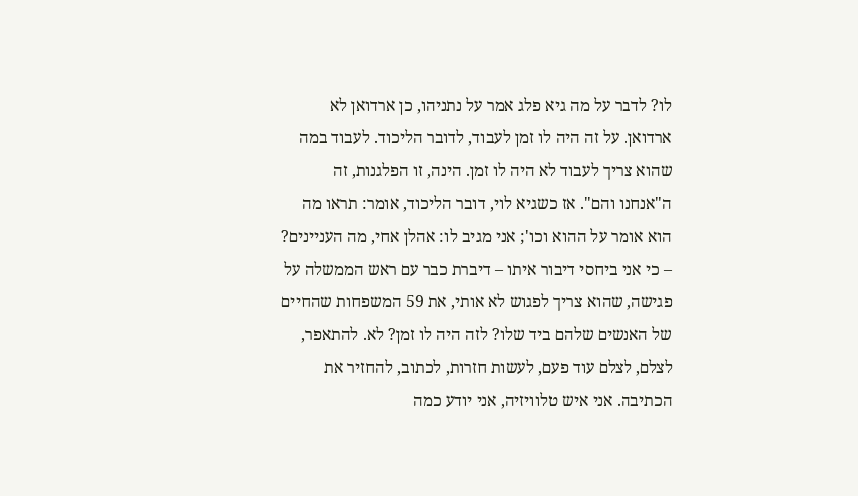לו? לדבר על מה גיא פלג אמר על נתניהו, כן ארדואן לא ארדואן. על זה היה לו זמן לעבוד, לדובר הליכוד. לעבוד במה שהוא צריך לעבוד לא היה לו זמן. הינה, זו הפלגנות, זה ה"אנחנו והם". אז כשגיא לוי, דובר הליכוד, אומר: תראו מה הוא אומר על ההוא וכו'; אני מגיב לו: אהלן אחי, מה העניינים? – כי אני ביחסי דיבור איתו – דיברת כבר עם ראש הממשלה על פגישה, שהוא צריך לפגוש לא אותי, את 59 המשפחות שהחיים של האנשים שלהם ביד שלו? לזה היה לו זמן? לא. להתאפר, לצלם, לצלם עוד פעם, לעשות חזרות, לכתוב, להחזיר את הכתיבה. אני איש טלוויזיה, אני יודע כמה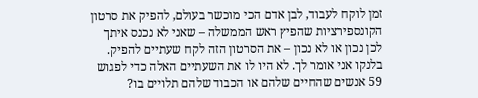זמן לוקח לעבוד, לבן אדם הכי מוכשר בעולם, להפיק את סרטון הקונספירציות שהפיץ ראש הממשלה – שאני לא נכנס איתך לכן נכון או לא נכון – את הסרטון הזה לקח שעתיים להפיק. בלנקו אני אומר לך. לא היו לו את השעתיים האלה כדי לפגוש 59 אנשים שהחיים שלהם או הכבוד שלהם תלויים בו?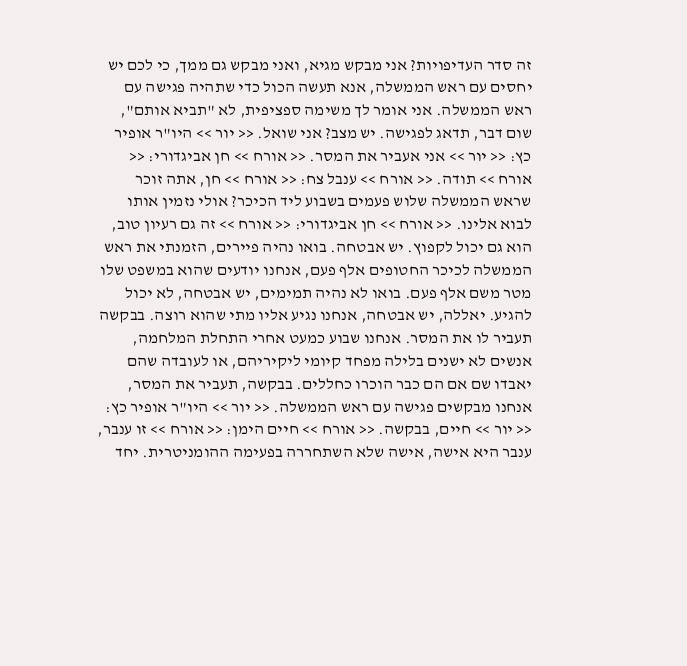זה סדר העדיפויות? אני מבקש מגיא, ואני מבקש גם ממך, כי לכם יש יחסים עם ראש הממשלה, אנא תעשה הכול כדי שתהיה פגישה עם ראש הממשלה. אני אומר לך משימה ספציפית, לא "תביא אותם", שום דבר, תדאג לפגישה. יש מצב? אני שואל. << יור >> היו"ר אופיר כץ: << יור >> אני אעביר את המסר. << אורח >> חן אביגדורי: << אורח >> תודה. << אורח >> ענבל צח: << אורח >> חן, אתה זוכר שראש הממשלה שלוש פעמים בשבוע ליד הכיכר? אולי נזמין אותו לבוא אלינו. << אורח >> חן אביגדורי: << אורח >> זה גם רעיון טוב, הוא גם יכול לקפוץ. יש אבטחה. בואו נהיה פיירים, הזמנתי את ראש הממשלה לכיכר החטופים אלף פעם, אנחנו יודעים שהוא במשפט שלו מטר משם אלף פעם. בואו לא נהיה תמימים, יש אבטחה, לא יכול להגיע. יאללה, יש אבטחה, אנחנו נגיע אליו מתי שהוא רוצה. בבקשה תעביר לו את המסר. אנחנו שבוע כמעט אחרי התחלת המלחמה, אנשים לא ישנים בלילה מפחד קיומי ליקיריהם, או לעובדה שהם יאבדו שם אם הם כבר הוכרו כחללים. בבקשה, תעביר את המסר, אנחנו מבקשים פגישה עם ראש הממשלה. << יור >> היו"ר אופיר כץ: << יור >> חיים, בבקשה. << אורח >> חיים הימן: << אורח >> זו ענבר, ענבר היא אישה, אישה שלא השתחררה בפעימה ההומניטרית. יחד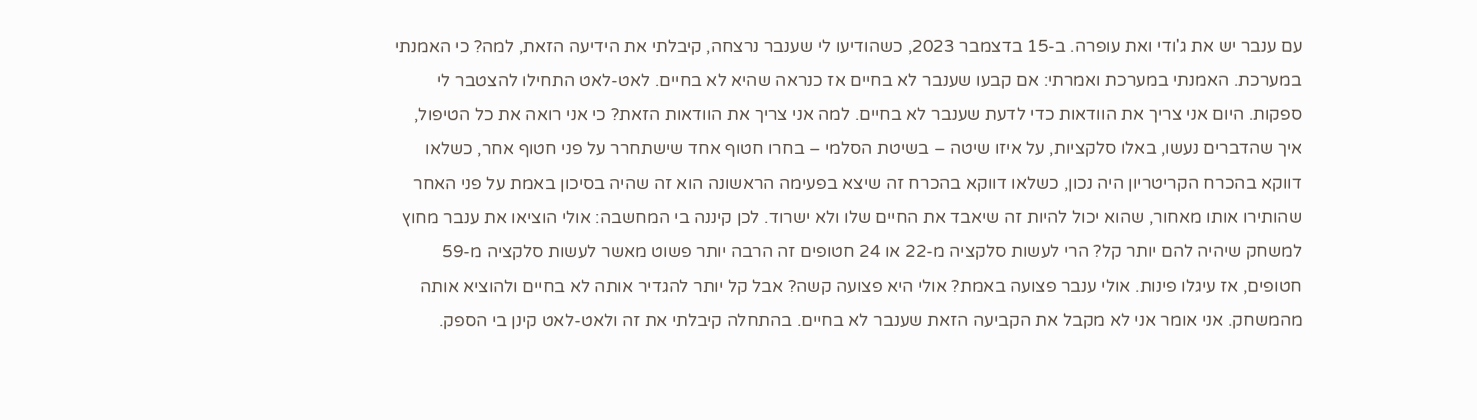עם ענבר יש את ג'ודי ואת עופרה. ב-15 בדצמבר 2023, כשהודיעו לי שענבר נרצחה, קיבלתי את הידיעה הזאת, למה? כי האמנתי במערכת. האמנתי במערכת ואמרתי: אם קבעו שענבר לא בחיים אז כנראה שהיא לא בחיים. לאט-לאט התחילו להצטבר לי ספקות. היום אני צריך את הוודאות כדי לדעת שענבר לא בחיים. למה אני צריך את הוודאות הזאת? כי אני רואה את כל הטיפול, איך שהדברים נעשו, באלו סלקציות, על איזו שיטה – בשיטת הסלמי – בחרו חטוף אחד שישתחרר על פני חטוף אחר, כשלאו דווקא בהכרח הקריטריון היה נכון, כשלאו דווקא בהכרח זה שיצא בפעימה הראשונה הוא זה שהיה בסיכון באמת על פני האחר שהותירו אותו מאחור, שהוא יכול להיות זה שיאבד את החיים שלו ולא ישרוד. לכן קיננה בי המחשבה: אולי הוציאו את ענבר מחוץ למשחק שיהיה להם יותר קל? הרי לעשות סלקציה מ-22 או 24 חטופים זה הרבה יותר פשוט מאשר לעשות סלקציה מ-59 חטופים, אז עיגלו פינות. אולי ענבר פצועה באמת? אולי היא פצועה קשה? אבל קל יותר להגדיר אותה לא בחיים ולהוציא אותה מהמשחק. אני אומר אני לא מקבל את הקביעה הזאת שענבר לא בחיים. בהתחלה קיבלתי את זה ולאט-לאט קינן בי הספק.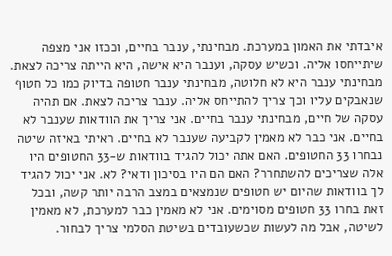איבדתי את האמון במערכת. מבחינתי, ענבר בחיים, וככזו אני מצפה שיתייחסו אליה. וכשיש עסקה, וענבר היא אישה, היא הייתה צריכה לצאת. מבחינתי ענבר היא לא חלוטה, מבחינתי ענבר חטופה בדיוק כמו כל חטוף שנאבקים עליו וכך צריך להתייחס אליה. ענבר צריכה לצאת. אם תהיה עסקה של חיים, מבחינתי ענבר בחיים. אני צריך את הוודאות שענבר לא בחיים. אני כבר לא מאמין לקביעה שענבר לא בחיים. ראיתי באיזה שיטה נבחרו 33 החטופים. האם אתה יכול להגיד בוודאות ש-33 החטופים היו אלה שצריכים להשתחרר? האם הם היו בסיכון ודאי? לא. אני יכול להגיד לך בוודאות שהיום יש חטופים שנמצאים במצב הרבה יותר קשה, ובכל זאת בחרו 33 חטופים מסוימים. אני לא מאמין כבר למערכת, לא מאמין לשיטה, אבל מה לעשות שכשעובדים בשיטת הסלמי צריך לבחור.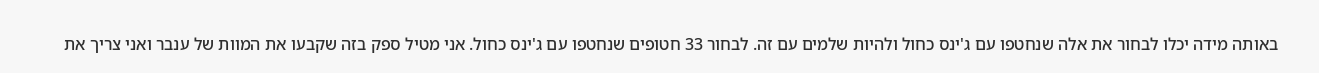באותה מידה יכלו לבחור את אלה שנחטפו עם ג'ינס כחול ולהיות שלמים עם זה. לבחור 33 חטופים שנחטפו עם ג'ינס כחול. אני מטיל ספק בזה שקבעו את המוות של ענבר ואני צריך את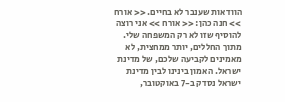הוודאות שענבר לא בחיים. << אורח >> חנה כהן: << אורח >> אני רוצה להוסיף שזו לא רק המשפחה שלי. מתוך החללים, יותר ממחצית, לא מאמינים לקביעה שלכם, של מדינת ישראל. האמון בינינו לבין מדינת ישראל נסדק ב-7 באוקטובר,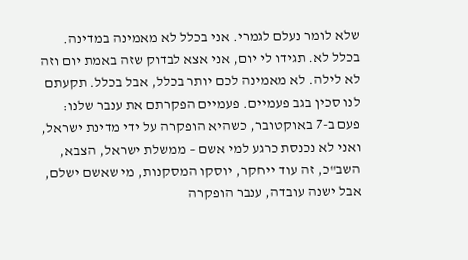שלא לומר נעלם לגמרי. אני בכלל לא מאמינה במדינה. בכלל לא. תגידו לי יום, אני אצא לבדוק שזה באמת יום וזה לא לילה. לא מאמינה לכם יותר בכלל, אבל בכלל. תקעתם לנו סכין בגב פעמיים. פעמיים הפקרתם את ענבר שלנו: פעם ב-7 באוקטובר, כשהיא הופקרה על ידי מדינת ישראל, ואני לא נכנסת כרגע למי אשם – ממשלת ישראל, הצבא, השב"כ, זה עוד ייחקר, יוסקו המסקנות, מי שאשם ישלם, אבל ישנה עובדה, ענבר הופקרה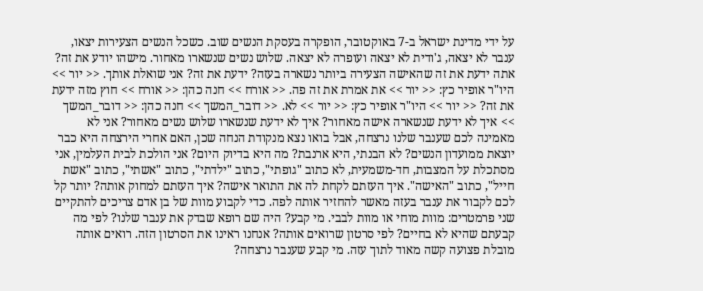על ידי מדינת ישראל ב-7 באוקטובר, הופקרה בעסקת הנשים שוב. כשכל הנשים הצעירות יצאו, ענבר לא יצאה, ג'ודית לא יצאה ועופרה לא יצאה. שלוש נשים שנשארו מאחור. מישהו יודע את זה? אתה ידעת את זה שהאישה הצעירה ביותר נשארה בעזה? ידעת את זה? אני שואלת אותך. << יור >> היו"ר אופיר כץ: << יור >> את אמרת את זה פה. << אורח >> חנה כהן: << אורח >> חוץ מזה ידעת את זה? << יור >> היו"ר אופיר כץ: << יור >> לא. << דובר_המשך >> חנה כהן: << דובר_המשך >> איך לא ידעת שנשארה אישה מאחור? איך לא ידעת שנשארו שלוש נשים מאחור? אני לא מאמינה לכם שענבר שלנו נרצחה, אבל בואו נצא מנקודת הנחה שכן, האם אחרי הירצחה היא כבר יוצאת ממועדון הנשים? לא הבנתי, היא ארנבת? מה היא בדיוק היום? אני הולכת לבית העלמין, אני מסתכלת על המצבות, חד-משמעית, לא כתוב "גופתי", כתוב "ילדתי", כתוב "אשתי", כתוב "אשת חייל", כתוב "האישה". איך העזתם לקחת לה את התואר אישה? איך העזתם למחוק אותה? יותר קל לכם לקבור את ענבר בעזה מאשר להחזיר אותה לפה. כדי לקבוע מוות של בן אדם צריכים להתקיים שני פרמטרים: מוות מוחי או מוות לבבי. מי קבע? היה שם רופא שבדק את ענבר שלנו? לפי מה קבעתם שהיא לא בחיים? לפי סרטון שרואים אותה? אנחנו ראינו את הסרטון הזה. רואים אותה מובלת פצועה קשה מאוד לתוך עזה. מי קבע שענבר נרצחה?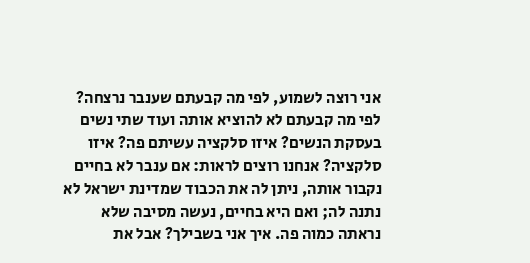אני רוצה לשמוע, לפי מה קבעתם שענבר נרצחה? לפי מה קבעתם לא להוציא אותה ועוד שתי נשים בעסקת הנשים? איזו סלקציה עשיתם פה? איזו סלקציה? אנחנו רוצים לראות: אם ענבר לא בחיים נקבור אותה, ניתן לה את הכבוד שמדינת ישראל לא נתנה לה; ואם היא בחיים, נעשה מסיבה שלא נראתה כמוה פה. איך אני בשבילך? אבל את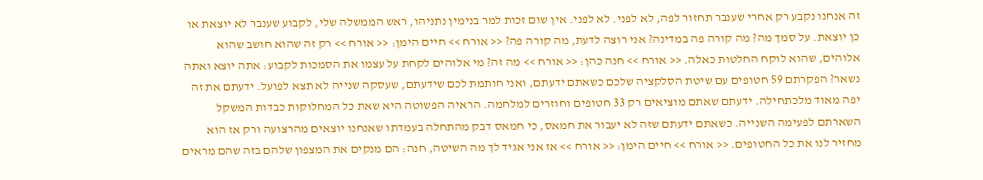זה אנחנו נקבע רק אחרי שענבר תחזור לפה, לא לפני. לא לפני. אין שום זכות למר בנימין נתניהו, ראש הממשלה שלי, לקבוע שענבר לא יוצאת או כן יוצאת. על סמך מה? מה קורה פה במדינה? אני רוצה לדעת, מה קורה פה? << אורח >> חיים הימן: << אורח >> רק זה שהוא חושב שהוא אלוהים, שהוא לוקח החלטות כאלה. << אורח >> חנה כהן: << אורח >> מה זה? מי אלוהים לקחת על עצמו את הסמכות לקבוע: אתה יוצא ואתה נשאר? הפקרתם 59 חטופים עם שיטת הסלקציה שלכם כשאתם ידעתם, ואני חותמת לכם שידעתם, שעסקה שנייה לא תצא לפועל. ידעתם את זה יפה מאוד מלכתחילה. ידעתם שאתם מוציאים רק 33 חטופים וחוזרים למלחמה. הראיה הפשוטה היא שאת כל המחלוקות כבדות המשקל השארתם לפעימה השנייה. כשאתם ידעתם שזה לא יעבור את חמאס, כי חמאס דבק מהתחלה בעמדתו שאנחנו יוצאים מהרצועה ורק אז הוא מחזיר לנו את כל החטופים. << אורח >> חיים הימן: << אורח >> אז אני אגיד לך מה השיטה, חנה: הם מנקים את המצפון שלהם בזה שהם מראים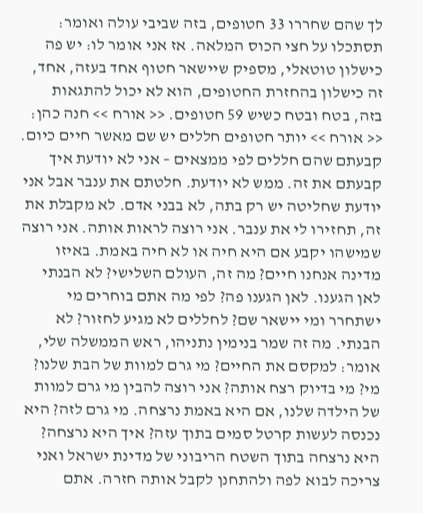לך שהם שחררו 33 חטופים, בזה שביבי עולה ואומר: תסתכלו על חצי הכוס המלאה. אז אני אומר לו: יש פה כישלון טוטאלי, מספיק שיישאר חטוף אחד בעזה, אחד, זה כישלון בהחזרת החטופים, הוא לא יכול להתגאות בזה, בטח ובטח כשיש 59 חטופים. << אורח >> חנה כהן: << אורח >> יותר חטופים חללים יש שם מאשר חיים כיום. קבעתם שהם חללים לפי ממצאים – אני לא יודעת איך קבעתם את זה. ממש לא יודעת. חלטתם את ענבר אבל אני יודעת שחליטה יש רק בתה, לא בבני אדם. לא מקבלת את זה, תחזירו לי את ענבר. אני רוצה לראות אותה. אני רוצה שמישהו יקבע אם היא חיה או לא חיה באמת. באיזו מדינה אנחנו חיים? מה זה, העולם השלישי? לא הבנתי לאן הגענו. לאן הגענו פה? לפי מה אתם בוחרים מי ישתחרר ומי יישאר שם? לחללים לא מגיע לחזור? לא הבנתי. מה זה שמר בנימין נתניהו, ראש הממשלה שלי, אומר: למקסם את החיים? מי גרם למוות של הבת שלנו? מי? מי בדיוק רצח אותה? אני רוצה להבין מי גרם למוות של הילדה שלנו, אם היא באמת נרצחה. מי גרם לזה? היא נכנסה לעשות קרטל סמים בתוך עזה? איך היא נרצחה? היא נרצחה בתוך השטח הריבוני של מדינת ישראל ואני צריכה לבוא לפה ולהתחנן לקבל אותה חזרה. אתם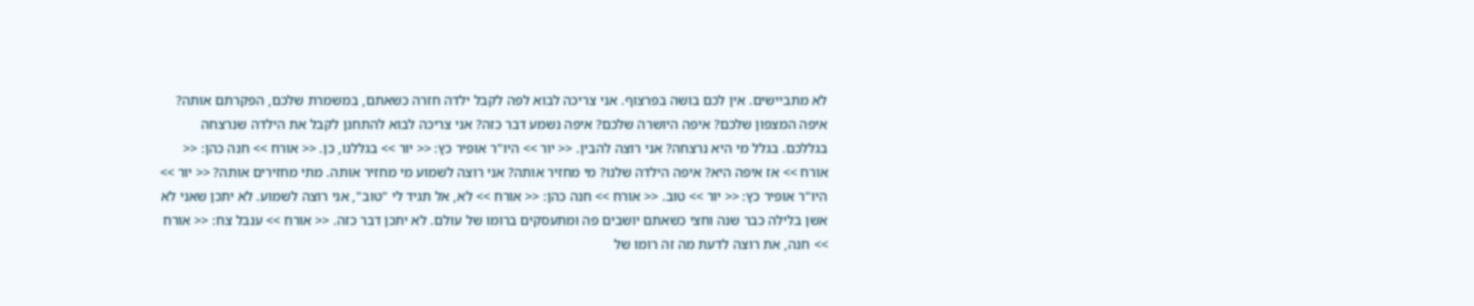לא מתביישים. אין לכם בושה בפרצוף. אני צריכה לבוא לפה לקבל ילדה חזרה כשאתם, במשמרת שלכם, הפקרתם אותה? איפה המצפון שלכם? איפה היושרה שלכם? איפה נשמע דבר כזה? אני צריכה לבוא להתחנן לקבל את הילדה שנרצחה בגללכם. בגלל מי היא נרצחה? אני רוצה להבין. << יור >> היו"ר אופיר כץ: << יור >> בגללנו, כן. << אורח >> חנה כהן: << אורח >> אז איפה היא? איפה הילדה שלנו? מי מחזיר אותה? אני רוצה לשמוע מי מחזיר אותה. מתי מחזירים אותה? << יור >> היו"ר אופיר כץ: << יור >> טוב. << אורח >> חנה כהן: << אורח >> לא, אל תגיד לי "טוב", אני רוצה לשמוע. לא יתכן שאני לא אשן בלילה כבר שנה וחצי כשאתם יושבים פה ומתעסקים ברומו של עולם. לא יתכן דבר כזה. << אורח >> ענבל צח: << אורח >> חנה, את רוצה לדעת מה זה רומו של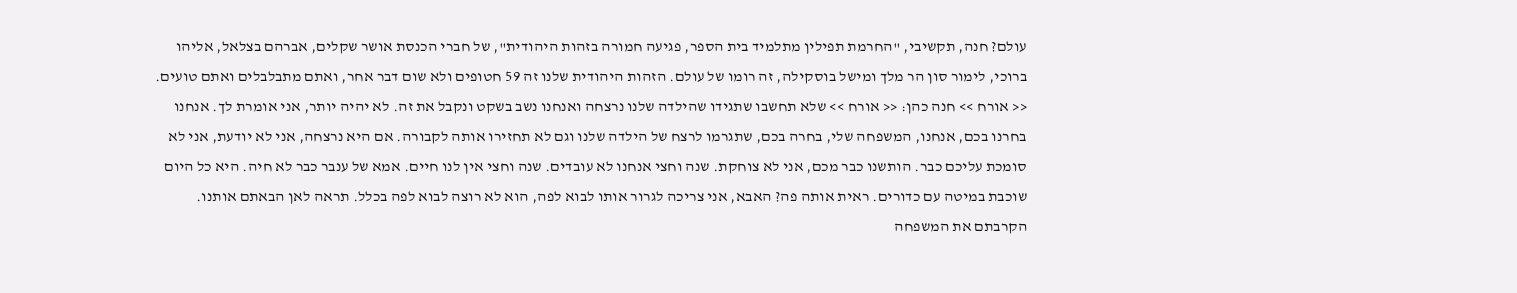עולם? חנה, תקשיבי, "החרמת תפילין מתלמיד בית הספר, פגיעה חמורה בזהות היהודית", של חברי הכנסת אושר שקלים, אברהם בצלאל, אליהו ברוכי, לימור סון הר מלך ומישל בוסקילה, זה רומו של עולם. הזהות היהודית שלנו זה 59 חטופים ולא שום דבר אחר, ואתם מתבלבלים ואתם טועים. << אורח >> חנה כהן: << אורח >> שלא תחשבו שתגידו שהילדה שלנו נרצחה ואנחנו נשב בשקט ונקבל את זה. לא יהיה יותר, אני אומרת לך. אנחנו בחרנו בכם, אנחנו, המשפחה שלי, בחרה בכם, שתגרמו לרצח של הילדה שלנו וגם לא תחזירו אותה לקבורה. אם היא נרצחה, אני לא יודעת, אני לא סומכת עליכם כבר. הותשנו כבר מכם, אני לא צוחקת. שנה וחצי אנחנו לא עובדים. שנה וחצי אין לנו חיים. אמא של ענבר כבר לא חיה. היא כל היום שוכבת במיטה עם כדורים. ראית אותה פה? האבא, אני צריכה לגרור אותו לבוא לפה, הוא לא רוצה לבוא לפה בכלל. תראה לאן הבאתם אותנו. הקרבתם את המשפחה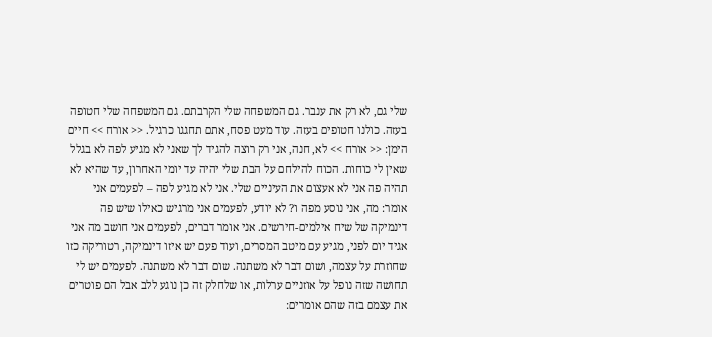שלי גם, לא רק את ענבר. גם המשפחה שלי הקרבתם. גם המשפחה שלי חטופה בעזה. כולנו חטופים בעזה. עוד מעט פסח, אתם תחגגו כרגיל. << אורח >> חיים הימן: << אורח >> לא, חנה, אני רק רוצה להגיד לך שאני לא מגיע לפה לא בגלל שאין לי כוחות. הכוח להילחם על הבת שלי יהיה עד יומי האחרון, עד שהיא לא תהיה פה אני לא אעצום את העיניים שלי. אני לא מגיע לפה – לפעמים אני אומר: מה, אני נוסע מפה ו? לא יודע, לפעמים אני מרגיש כאילו שיש פה דינמיקה של שיח אילמים-חירשים. אני אומר דברים, לפעמים אני חושב מה אני אגיד יום לפני, מגיע עם מיטב המסרים, ועוד פעם יש איזו דינמיקה, רטוריקה כזו שחוזרת על עצמה, ושום דבר לא משתנה. שום דבר לא משתנה. לפעמים יש לי תחושה שזה נופל על אוזניים ערלות, או שלחלק זה כן נוגע ללב אבל הם פוטרים את עצמם בזה שהם אומרים: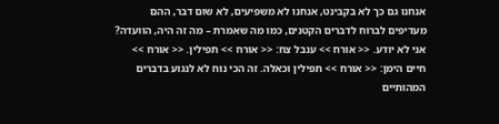אנחנו גם כך לא בקבינט, אנחנו לא משפיעים, לא שום דבר, ההם מעדיפים לברוח לדברים הקטנים, כמו מה שאמרת – מה זה היה, הוועדה? אני לא יודע. << אורח >> ענבל צח: << אורח >> תפילין. << אורח >> חיים הימן: << אורח >> תפילין וכאלה. זה הכי נוח לא לנגוע בדברים המהותיים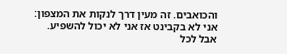והכואבים. זה מעין דרך לנקות את המצפון: אני לא בקבינט אז אני לא יכול להשפיע. אבל לכל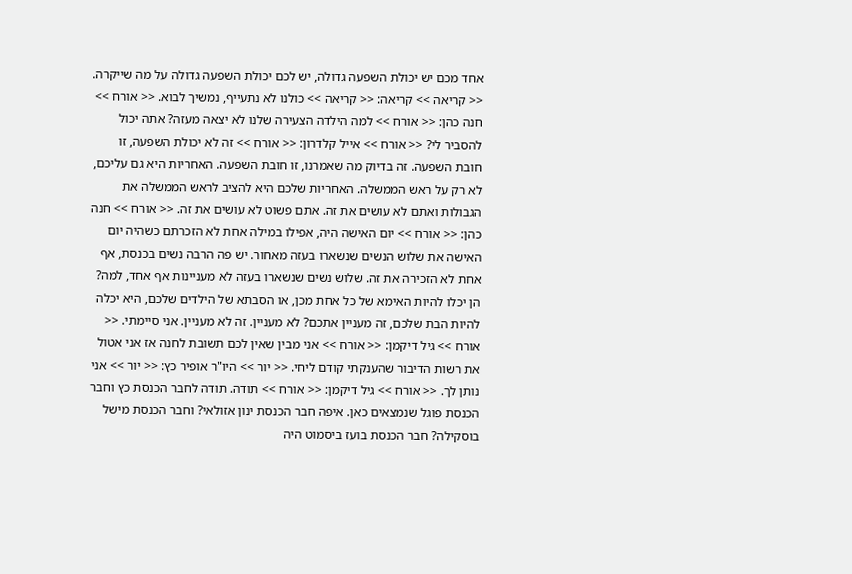אחד מכם יש יכולת השפעה גדולה, יש לכם יכולת השפעה גדולה על מה שייקרה. << קריאה >> קריאה: << קריאה >> כולנו לא נתעייף, נמשיך לבוא. << אורח >> חנה כהן: << אורח >> למה הילדה הצעירה שלנו לא יצאה מעזה? אתה יכול להסביר לי? << אורח >> אייל קלדרון: << אורח >> זה לא יכולת השפעה, זו חובת השפעה. זה בדיוק מה שאמרנו, זו חובת השפעה. האחריות היא גם עליכם, לא רק על ראש הממשלה. האחריות שלכם היא להציב לראש הממשלה את הגבולות ואתם לא עושים את זה. אתם פשוט לא עושים את זה. << אורח >> חנה כהן: << אורח >> יום האישה היה, אפילו במילה אחת לא הזכרתם כשהיה יום האישה את שלוש הנשים שנשארו בעזה מאחור. יש פה הרבה נשים בכנסת, אף אחת לא הזכירה את זה. שלוש נשים שנשארו בעזה לא מעניינות אף אחד, למה? הן יכלו להיות האימא של כל אחת מכן, או הסבתא של הילדים שלכם, היא יכלה להיות הבת שלכם, זה מעניין אתכם? לא מעניין. זה לא מעניין. אני סיימתי. << אורח >> גיל דיקמן: << אורח >> אני מבין שאין לכם תשובת לחנה אז אני אטול את רשות הדיבור שהענקתי קודם ליחי. << יור >> היו"ר אופיר כץ: << יור >> אני נותן לך. << אורח >> גיל דיקמן: << אורח >> תודה. תודה לחבר הכנסת כץ וחבר הכנסת פוגל שנמצאים כאן. איפה חבר הכנסת ינון אזולאי? וחבר הכנסת מישל בוסקילה? חבר הכנסת בועז ביסמוט היה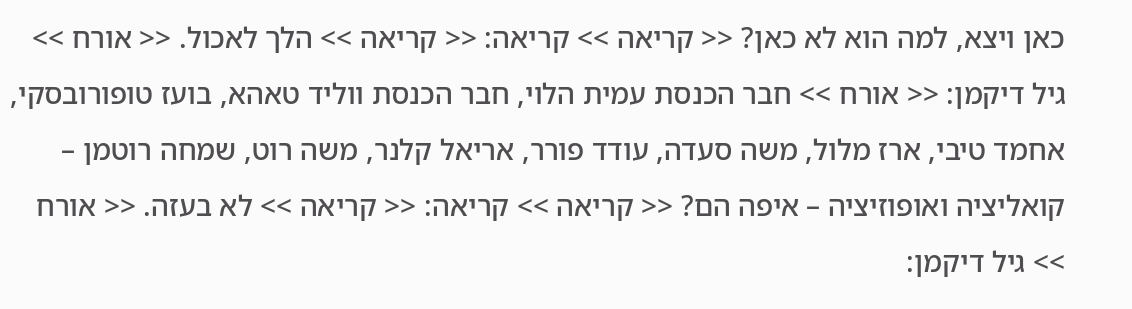כאן ויצא, למה הוא לא כאן? << קריאה >> קריאה: << קריאה >> הלך לאכול. << אורח >> גיל דיקמן: << אורח >> חבר הכנסת עמית הלוי, חבר הכנסת ווליד טאהא, בועז טופורובסקי, אחמד טיבי, ארז מלול, משה סעדה, עודד פורר, אריאל קלנר, משה רוט, שמחה רוטמן – קואליציה ואופוזיציה – איפה הם? << קריאה >> קריאה: << קריאה >> לא בעזה. << אורח >> גיל דיקמן: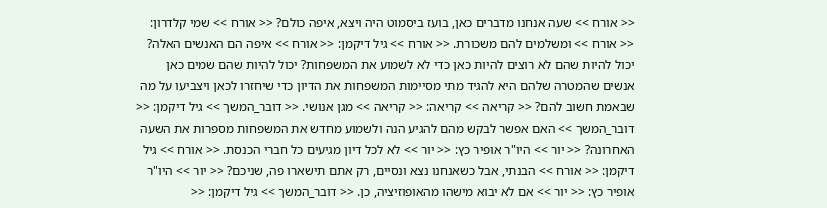<< אורח >> שעה אנחנו מדברים כאן, בועז ביסמוט היה ויצא, איפה כולם? << אורח >> שמי קלדרון: << אורח >> ומשלמים להם משכורת. << אורח >> גיל דיקמן: << אורח >> איפה הם האנשים האלה? יכול להיות שהם לא רוצים להיות כאן כדי לא לשמוע את המשפחות? יכול להיות שהם שמים כאן אנשים שהמטרה שלהם היא להגיד מתי מסיימות המשפחות את הדיון כדי שיחזרו לכאן ויצביעו על מה שבאמת חשוב להם? << קריאה >> קריאה: << קריאה >> מגן אנושי. << דובר_המשך >> גיל דיקמן: << דובר_המשך >> האם אפשר לבקש מהם להגיע הנה ולשמוע מחדש את המשפחות מספרות את השעה האחרונה? << יור >> היו"ר אופיר כץ: << יור >> לא לכל דיון מגיעים כל חברי הכנסת. << אורח >> גיל דיקמן: << אורח >> הבנתי, אבל כשאנחנו נצא ונסיים, רק אתם תישארו פה, שניכם? << יור >> היו"ר אופיר כץ: << יור >> אם לא יבוא מישהו מהאופוזיציה, כן. << דובר_המשך >> גיל דיקמן: <<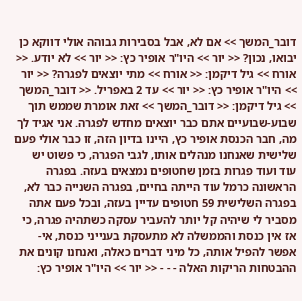דובר_המשך >> אם לא, אבל בסבירות גבוהה אולי דווקא כן יבואו, נכון? << יור >> היו"ר אופיר כץ: << יור >> לא יודע. << אורח >> גיל דיקמן: << אורח >> מתי יוצאים לפגרה? << יור >> היו"ר אופיר כץ: << יור >> עד 2 באפריל. << דובר_המשך >> גיל דיקמן: << דובר_המשך >> זאת אומרת שממש תוך שבוע-שבועיים אתם כבר יוצאים מחדש לפגרה. אני אגיד לך מה, חבר הכנסת אופיר כץ, היינו בדיון הזה, זו כבר אולי פעם שלישית שאנחנו מנהלים אותו, לגבי הפגרה, כי פשוט יש עוד ועוד פגרות בזמן שחטופים נמצאים בעזה. בפגרה הראשונה כרמל עוד הייתה בחיים, בפגרה השנייה כבר לא, בפגרה השלישית 59 חטופים עדיין בעזה, ובכל פעם אתה מסביר לי שיהיה קל יותר להעביר עסקה כשתהיה פגרה, כי אז אין כנסת והממשלה לא מתעסקת בענייני כנסת, אי-אפשר להפיל אותה, כל מיני דברים כאלה, ואנחנו קונים את ההבטחות הריקות האלה - - - << יור >> היו"ר אופיר כץ: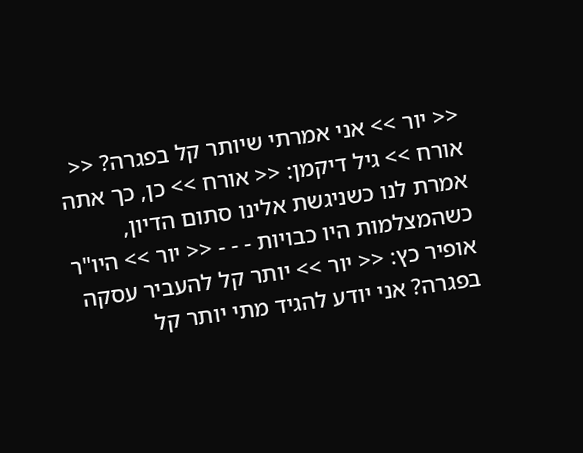<< יור >> אני אמרתי שיותר קל בפגרה? << אורח >> גיל דיקמן: << אורח >> כן, כך אתה אמרת לנו כשניגשת אלינו סתום הדיון, כשהמצלמות היו כבויות - - - << יור >> היו"ר אופיר כץ: << יור >> יותר קל להעביר עסקה בפגרה? אני יודע להגיד מתי יותר קל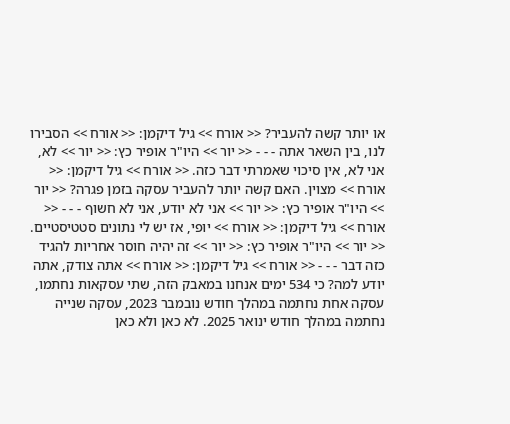או יותר קשה להעביר? << אורח >> גיל דיקמן: << אורח >> הסבירו לנו, בין השאר אתה - - - << יור >> היו"ר אופיר כץ: << יור >> לא, אני לא, אין סיכוי שאמרתי דבר כזה. << אורח >> גיל דיקמן: << אורח >> מצוין. האם קשה יותר להעביר עסקה בזמן פגרה? << יור >> היו"ר אופיר כץ: << יור >> אני לא יודע, אני לא חשוף - - - << אורח >> גיל דיקמן: << אורח >> יופי, אז יש לי נתונים סטטיסטיים. << יור >> היו"ר אופיר כץ: << יור >> זה יהיה חוסר אחריות להגיד כזה דבר - - - << אורח >> גיל דיקמן: << אורח >> אתה צודק, אתה יודע למה? כי 534 ימים אנחנו במאבק הזה, שתי עסקאות נחתמו, עסקה אחת נחתמה במהלך חודש נובמבר 2023, עסקה שנייה נחתמה במהלך חודש ינואר 2025. לא כאן ולא כאן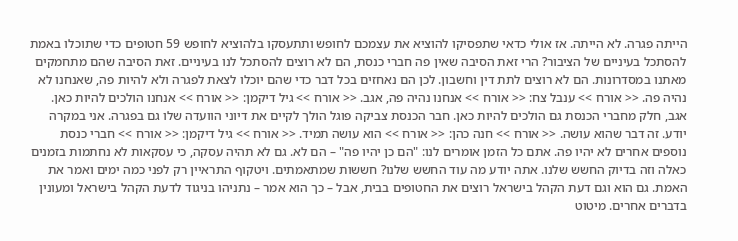הייתה פגרה. לא הייתה. אז אולי כדאי שתפסיקו להוציא את עצמכם לחופש ותתעסקו בלהוציא לחופש 59 חטופים כדי שתוכלו באמת להסתכל בעיניים של הציבור? הרי זאת הסיבה שאין פה חברי כנסת, הם לא רוצים להסתכל לנו בעיניים. זאת הסיבה שהם מתחמקים מאתנו במסדרונות. הם לא רוצים לתת דין וחשבון. לכן הם נאחזים בכל דבר כדי שהם יוכלו לצאת לפגרה ולא להיות פה, שאנחנו לא נהיה פה. << אורח >> ענבל צח: << אורח >> אנחנו נהיה פה, אגב. << אורח >> גיל דיקמן: << אורח >> אנחנו הולכים להיות כאן. אגב, חלק מחברי הכנסת גם הולכים להיות כאן. חבר הכנסת צביקה פוגל הולך לקיים את דיוני הוועדה שלו גם בפגרה. אני במקרה יודע. זה דבר שהוא עושה. << אורח >> חנה כהן: << אורח >> הוא עושה תמיד. << אורח >> גיל דיקמן: << אורח >> חברי כנסת נוספים אחרים לא יהיו פה. אתם כל הזמן אומרים לנו: "הם כן יהיו פה" – הם לא. גם לא תהיה עסקה, כי עסקאות לא נחתמות בזמנים כאלה וזה בדיוק החשש שלנו. אתה יודע מה עוד החשש שלנו? חששות שמתאמתים. ויטקוף התראיין רק לפני כמה ימים ואמר את האמת. גם הוא וגם דעת הקהל בישראל רוצים את החטופים בבית, אבל – כך הוא אמר – נתניהו בניגוד לדעת הקהל בישראל ומעונין בדברים אחרים. מיטוט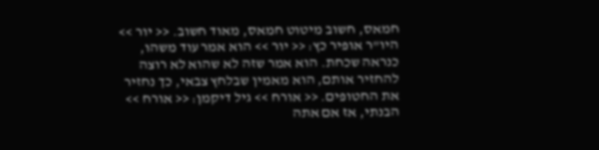חמאס, חשוב מיטוט חמאס, מאוד חשוב. << יור >> היו"ר אופיר כץ: << יור >> הוא אמר עוד משהו, כנראה שכחת. הוא אמר שזה לא שהוא לא רוצה להחזיר אותם, הוא מאמין שבלחץ צבאי, כך נחזיר את החטופים. << אורח >> גיל דיקמן: << אורח >> הבנתי, אז אם אתה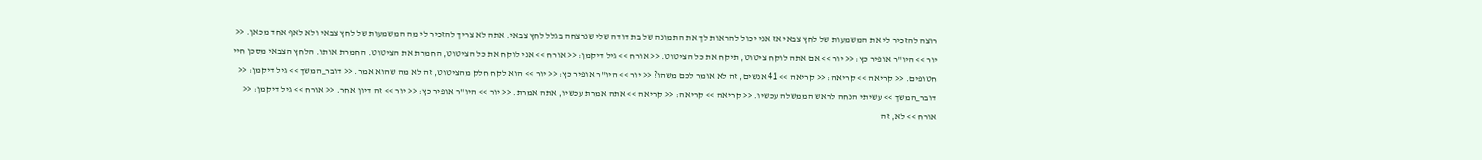רוצה להזכיר לי את המשמעות של לחץ צבאי אז אני יכול להראות לך את התמונה של בת דודה שלי שנרצחה בגלל לחץ צבאי. אתה לא צריך להזכיר לי מה המשמעות של לחץ צבאי ולא לאף אחד מכאן. << יור >> היו"ר אופיר כץ: << יור >> אם אתה לוקח ציטוט, תיקח את כל הציטוט. << אורח >> גיל דיקמן: << אורח >> אני לוקח את כל הציטוט, החמרת את הציטוט. החמרת אותו. הלחץ הצבאי מסכן חיי חטופים. << קריאה >> קריאה: << קריאה >> 41 אנשים, זה לא אומר לכם משהו? << יור >> היו"ר אופיר כץ: << יור >> הוא לקח חלק מהציטוט, זה לא מה שהוא אמר. << דובר_המשך >> גיל דיקמן: << דובר_המשך >> עשיתי הנחה לראש הממשלה עכשיו. << קריאה >> קריאה: << קריאה >> אתה אמרת עכשיו, אתה אמרת. << יור >> היו"ר אופיר כץ: << יור >> זה דיון אחר. << אורח >> גיל דיקמן: << אורח >> לא, זה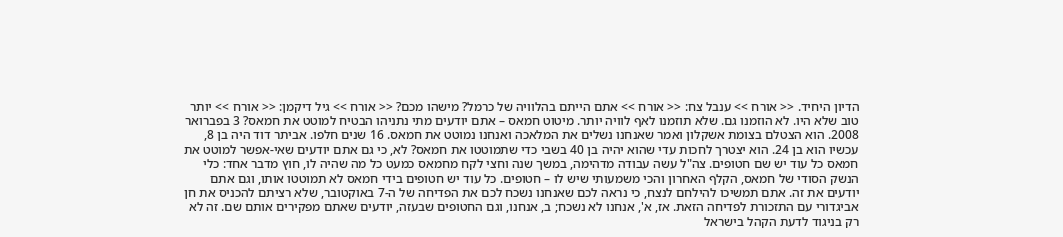הדיון היחיד. << אורח >> ענבל צח: << אורח >> אתם הייתם בהלוויה של כרמל? מישהו מכם? << אורח >> גיל דיקמן: << אורח >> יותר טוב שלא היו. לא הוזמנו גם. שלא תוזמנו לאף לוויה יותר. מיטוט חמאס – אתם יודעים מתי נתניהו הבטיח למוטט את חמאס? 3 בפברואר 2008. הוא הצטלם בצומת אשקלון ואמר שאנחנו נשלים את המלאכה ואנחנו נמוטט את חמאס. 16 שנים חלפו. אביתר דוד היה בן 8, עכשיו הוא בן 24. הוא יצטרך לחכות עדי שהוא יהיה בן 40 בשבי כדי שתמוטטו את חמאס? לא, כי גם אתם יודעים שאי-אפשר למוטט את חמאס כל עוד יש שם חטופים. צה"ל עשה עבודה מדהימה, במשך שנה וחצי לקח מחמאס כמעט כל מה שהיה לו, חוץ מדבר אחד: כלי הנשק הסודי של חמאס, הקלף האחרון והכי משמעותי שיש לו – חטופים. כל עוד יש חטופים בידי חמאס לא תמוטטו אותו, וגם אתם יודעים את זה. אתם תמשיכו להילחם לנצח, כי נראה לכם שאנחנו נשכח לכם את הפדיחה של ה-7 באוקטובר, שלא רציתם להכניס את חן אביגדורי עם התזכורת לפדיחה הזאת. אז, א', אנחנו לא נשכח; ב, אנחנו, וגם החטופים שבעזה, יודעים שאתם מפקירים אותם שם. זה לא רק בניגוד לדעת הקהל בישראל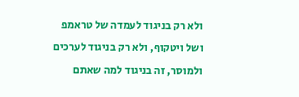ולא רק בניגוד לעמדה של טראמפ ושל ויטקוף, ולא רק בניגוד לערכים ולמוסר, זה בניגוד למה שאתם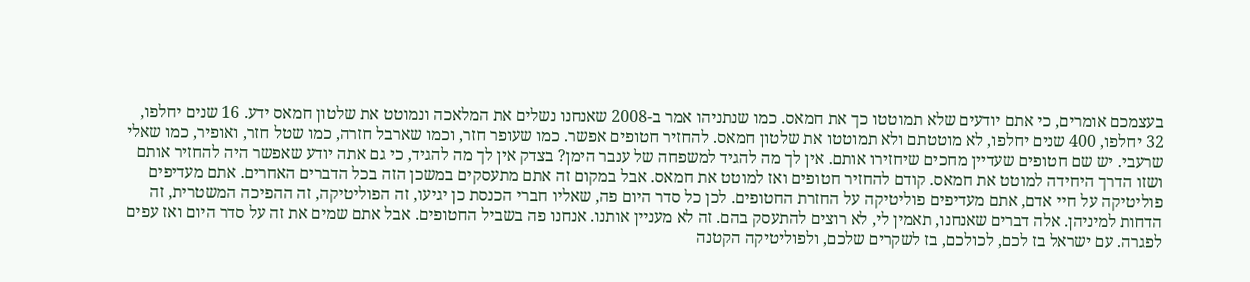בעצמכם אומרים, כי אתם יודעים שלא תמוטטו כך את חמאס. כמו שנתניהו אמר ב-2008 שאנחנו נשלים את המלאכה ונמוטט את שלטון חמאס ידע. 16 שנים יחלפו, 32 יחלפו, 400 שנים יחלפו, לא מוטטתם ולא תמוטטו את שלטון חמאס. להחזיר חטופים אפשר. כמו שעופר חזר, וכמו שארבל חזרה, כמו שטל חזר, ואופיר, כמו שאלי שרעבי. יש שם חטופים שעדיין מחכים שיחזירו אותם. אין לך מה להגיד למשפחה של ענבר הימן? בצדק אין לך מה להגיד, כי גם אתה יודע שאפשר היה להחזיר אותם ושזו הדרך היחידה למוטט את חמאס. קודם להחזיר חטופים ואז למוטט את חמאס. אבל במקום זה אתם מתעסקים במשכן הזה בכל הדברים האחרים. אתם מעדיפים פוליטיקה על חיי אדם, אתם מעדיפים פוליטיקה על החזרת החטופים. לכן כל סדר היום פה, שאליו חברי הכנסת כן יגיעו, זה הפוליטיקה, זה ההפיכה המשטרית, זה הדחות למיניהן. אלה דברים שאנחנו, תאמין לי, לא רוצים להתעסק בהם. זה לא מעניין אותנו. אנחנו פה בשביל החטופים. אבל אתם שמים את זה על סדר היום ואז עפים לפגרה. עם ישראל בז לכם, לכולכם, בז לשקרים שלכם, ולפוליטיקה הקטנה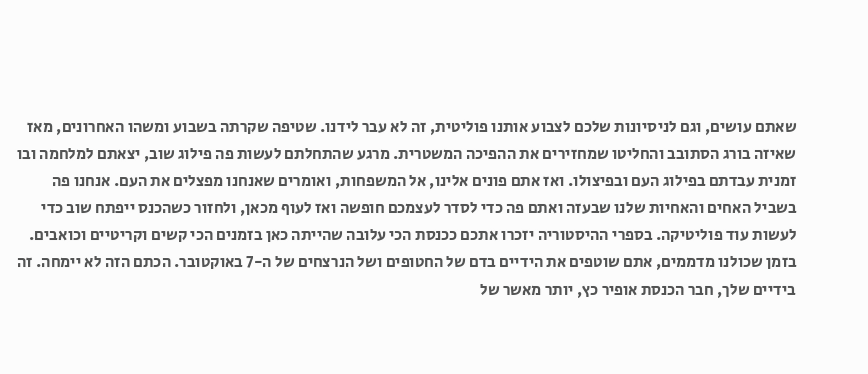שאתם עושים, וגם לניסיונות שלכם לצבוע אותנו פוליטית, זה לא עבר לידנו. שטיפה שקרתה בשבוע ומשהו האחרונים, מאז שאיזה בורג הסתובב והחליטו שמחזירים את ההפיכה המשטרית. מרגע שהתחלתם לעשות פה פילוג שוב, יצאתם למלחמה ובו זמנית עבדתם בפילוג העם ובפיצולו. ואז אתם פונים אלינו, אל המשפחות, ואומרים שאנחנו מפצלים את העם. אנחנו פה בשביל האחים והאחיות שלנו שבעזה ואתם פה כדי לסדר לעצמכם חופשה ואז לעוף מכאן, ולחזור כשהכנס ייפתח שוב כדי לעשות עוד פוליטיקה. בספרי ההיסטוריה יזכרו אתכם ככנסת הכי עלובה שהייתה כאן בזמנים הכי קשים וקריטיים וכואבים. בזמן שכולנו מדממים, אתם שוטפים את הידיים בדם של החטופים ושל הנרצחים של ה-7 באוקטובר. הכתם הזה לא יימחה. זה בידיים שלך, חבר הכנסת אופיר כץ, יותר מאשר של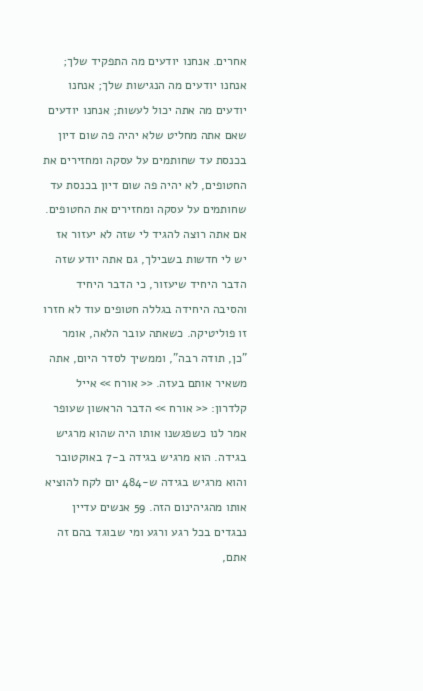אחרים. אנחנו יודעים מה התפקיד שלך; אנחנו יודעים מה הנגישות שלך; אנחנו יודעים מה אתה יכול לעשות; אנחנו יודעים שאם אתה מחליט שלא יהיה פה שום דיון בכנסת עד שחותמים על עסקה ומחזירים את החטופים, לא יהיה פה שום דיון בכנסת עד שחותמים על עסקה ומחזירים את החטופים. אם אתה רוצה להגיד לי שזה לא יעזור אז יש לי חדשות בשבילך, גם אתה יודע שזה הדבר היחיד שיעזור, כי הדבר היחיד והסיבה היחידה בגללה חטופים עוד לא חזרו זו פוליטיקה. כשאתה עובר הלאה, אומר "כן, תודה רבה", וממשיך לסדר היום, אתה משאיר אותם בעזה. << אורח >> אייל קלדרון: << אורח >> הדבר הראשון שעופר אמר לנו כשפגשנו אותו היה שהוא מרגיש בגידה. הוא מרגיש בגידה ב-7 באוקטובר והוא מרגיש בגידה ש-484 יום לקח להוציא אותו מהגיהינום הזה. 59 אנשים עדיין נבגדים בכל רגע ורגע ומי שבוגד בהם זה אתם,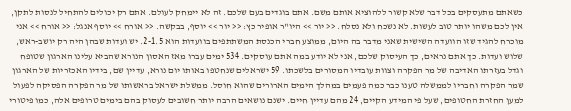כשאתם מתעסקים בכל דבר שלא קשור ללהוציא אותם משם. אתם בוגדים בעם שלכם. זה לא יימחק לעולם. אתם רק יכולים להתחיל לנסות לתקן, אין לכם משהו יותר טוב לעשות. לא נשכח ולא נסלח. << יור >> היו"ר אופיר כץ: << יור >> יוסף, בבקשה. << אורח >> יוסף אנגל: << אורח >> אני מוכרח להגיד שזו הוועדה השישית שאני מדבר בה היום, ממוצע חברי הכנסת המשתתפים בוועדות הוא 2-1.5. יש ועדות שבהן היה רק יושב-ראש, שלוש ועדות. כך אתם נראים, כך העיסוק שלכם, אני לא יודע במה אתם עוסקים. 534 ימים עברו מאז האסון הנורא שהביא עלינו הארגון שטופח וגדל בעזרתו האדיבה של מר הפקרה וצוות עובדיו המסורים בלשכתו. 59 ישראלים שנחטפו באותו יום נורא, עדיין שם, בידיו האכזריות של הארגון שמר הפקרה וחבריו לממשלה טענו כבר כמה פעמים במהלך הימים הארורים שהוא חוסל. ממשלת ישראל בראשותו של מר הפקרה הפסיקה לפעול למען החזרת החטופים, שעל פי המידע הקיים, 24 מהם עדיין חיים. ישנם נושאים הרבה יותר חשובים לעסוק בהם בימים טרופים אלה, כמו פיטורי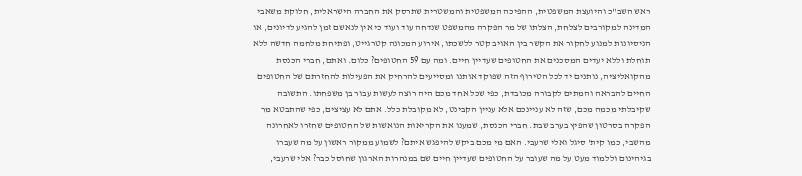ראש השב"כ והיועצת המשפטית, ההפיכה המשפטית והמשטרית שתרסק את החברה הישראלית, חלוקת משאבי המדינה למקורבים לצלחת, הצלתו של מר הפקרה מהמשפט שנדחה עוד ועוד כי אין לנאשם זמן להגיע לדיונים, או הניסיונות למנוע לחקור את הקשר בין האויב קטר ללשכתו, אירוע המכונה קטרגייט, ופתיחת מלחמה חדשה ללא תוחלת וללא יעדים המסכנים את החטופים שעדיין חיים. ומה עם 59 החטופים? כלום. ואתם, חברי הכנסת מהקואליציה, נותנים יד לכל הטירוף הזה שפוקד אותנו ומסייעים להרחיק את הפעילות להחזרתם של החטופים החיים להבראה והמתים לקבורה מכובדת, כפי שכל אחד מכם היה רוצה לעשות עבור בן משפחתו. התשובה שקיבלתי מכמה מכם, שזה לא עניינכם אלא עניין הקבינט, לא מקובלת כלל. אתם לא עציצים, כפי שהתבטא מר הפקרה בסרטון שהפיץ בערב שבת. חברי הכנסת, שמענו את הקריאות הנואשות של החטופים שחזרו לאחרונה מהשבי, כמו קית' סיגל ואלי שרעבי. האם מי מכם ביקש להיפגש איתם? לשמוע ממקור ראשון על מה שעברו בגיהינום וללמוד מעט על מה שעובר על החטופים שעדיין חיים שם במנהרות הארגון שחוסל כבר? אלי שרעבי,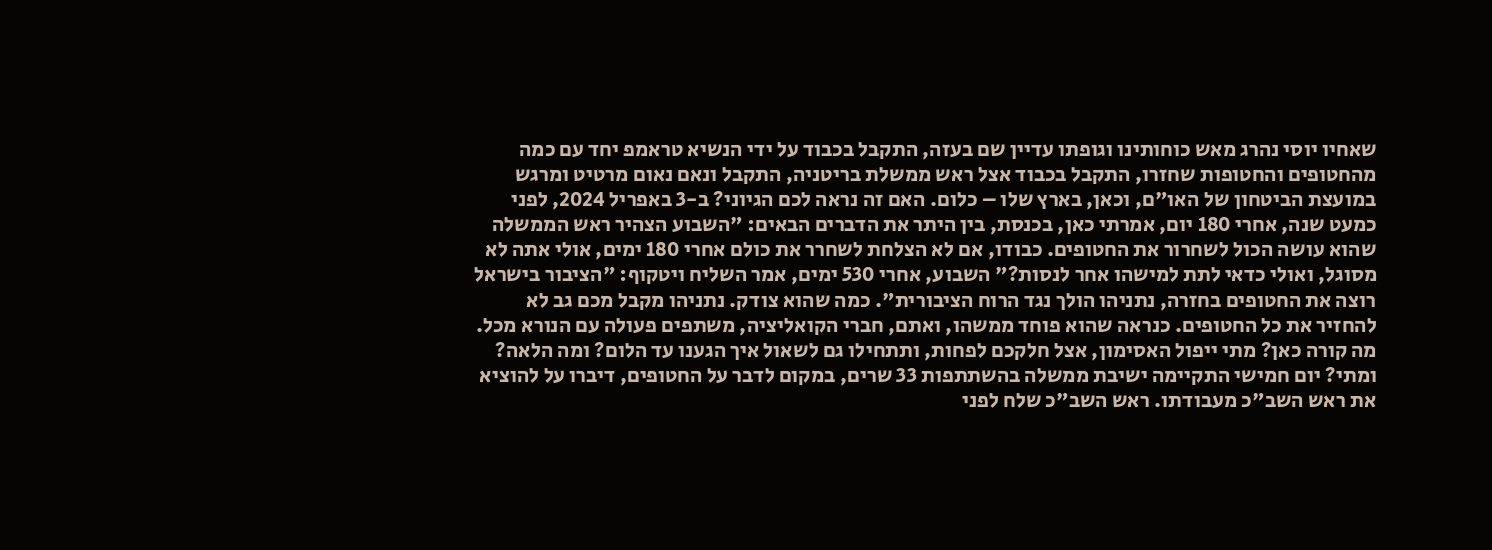שאחיו יוסי נהרג מאש כוחותינו וגופתו עדיין שם בעזה, התקבל בכבוד על ידי הנשיא טראמפ יחד עם כמה מהחטופים והחטופות שחזרו, התקבל בכבוד אצל ראש ממשלת בריטניה, התקבל ונאם נאום מרטיט ומרגש במועצת הביטחון של האו"ם, וכאן, בארץ שלו – כלום. האם זה נראה לכם הגיוני? ב-3 באפריל 2024, לפני כמעט שנה, אחרי 180 יום, אמרתי כאן, בכנסת, בין היתר את הדברים הבאים: "השבוע הצהיר ראש הממשלה שהוא עושה הכול לשחרור את החטופים. כבודו, אם לא הצלחת לשחרר את כולם אחרי 180 ימים, אולי אתה לא מסוגל, ואולי כדאי לתת למישהו אחר לנסות?" השבוע, אחרי 530 ימים, אמר השליח ויטקוף: "הציבור בישראל רוצה את החטופים בחזרה, נתניהו הולך נגד הרוח הציבורית". כמה שהוא צודק. נתניהו מקבל מכם גב לא להחזיר את כל החטופים. כנראה שהוא פוחד ממשהו, ואתם, חברי הקואליציה, משתפים פעולה עם הנורא מכל. מה קורה כאן? מתי ייפול האסימון, אצל חלקכם לפחות, ותתחילו גם לשאול איך הגענו עד הלום? ומה הלאה? ומתי? יום חמישי התקיימה ישיבת ממשלה בהשתתפות 33 שרים, במקום לדבר על החטופים, דיברו על להוציא את ראש השב"כ מעבודתו. ראש השב"כ שלח לפני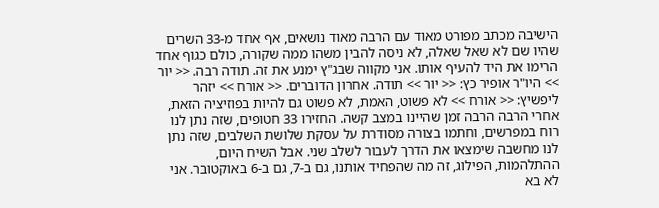הישיבה מכתב מפורט מאוד עם הרבה מאוד נושאים, אף אחד מ-33 השרים שהיו שם לא שאל שאלה, לא ניסה להבין משהו ממה שקורה, כולם כגוף אחד הרימו את היד להעיף אותו. אני מקווה שבג"ץ ימנע את זה. תודה רבה. << יור >> היו"ר אופיר כץ: << יור >> תודה. אחרון הדוברים. << אורח >> יזהר ליפשיץ: << אורח >> לא פשוט, האמת, לא פשוט גם להיות בפוזיציה הזאת, אחרי הרבה הרבה זמן שהיינו במצב קשה. החזירו 33 חטופים, שזה נתן לנו רוח במפרשים, וחתמו בצורה מסודרת על עסקת שלושת השלבים, שזה נתן לנו מחשבה שימצאו את הדרך לעבור לשלב שני. אבל השיח היום, ההתלהמות, הפילוג, זה מה שהפחיד אותנו, גם ב-7, גם ב-6 באוקטובר. אני לא בא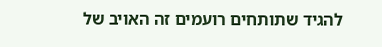להגיד שתותחים רועמים זה האויב של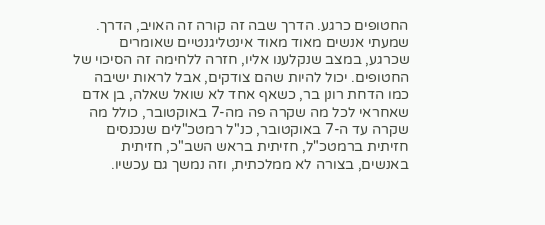החטופים כרגע. הדרך שבה זה קורה זה האויב, הדרך. שמעתי אנשים מאוד מאוד אינטליגנטיים שאומרים שכרגע, במצב שנקלענו אליו, חזרה ללחימה זה הסיכוי של החטופים. יכול להיות שהם צודקים, אבל לראות ישיבה כמו הדחת רונן בר, כשאף אחד לא שואל שאלה, בן אדם שאחראי לכל מה שקרה פה מה-7 באוקטובר, כולל מה שקרה עד ה-7 באוקטובר, כנ"ל רמטכ"לים שנכנסים חזיתית ברמטכ"ל, חזיתית בראש השב"כ, חזיתית באנשים, בצורה לא ממלכתית, וזה נמשך גם עכשיו.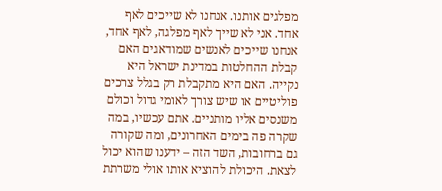מפלגים אותנו. אנחנו לא שייכים לאף אחד. אני לא שייך לאף מפלגה, לאף אחד, אנחנו שייכים לאנשים שמודאגים האם קבלת ההחלטות במדינת ישראל היא נקייה. האם היא מתקבלת רק בגלל צרכים פוליטיים או שיש צורך לאומי גדול וכולם משנסים אליו מותניים. אתם עכשיו, במה שקרה פה בימים האחרונים, ומה שקורה גם ברחובות, השד הזה – ידענו שהוא יכול לצאת. היכולת להוציא אותו אולי משרתת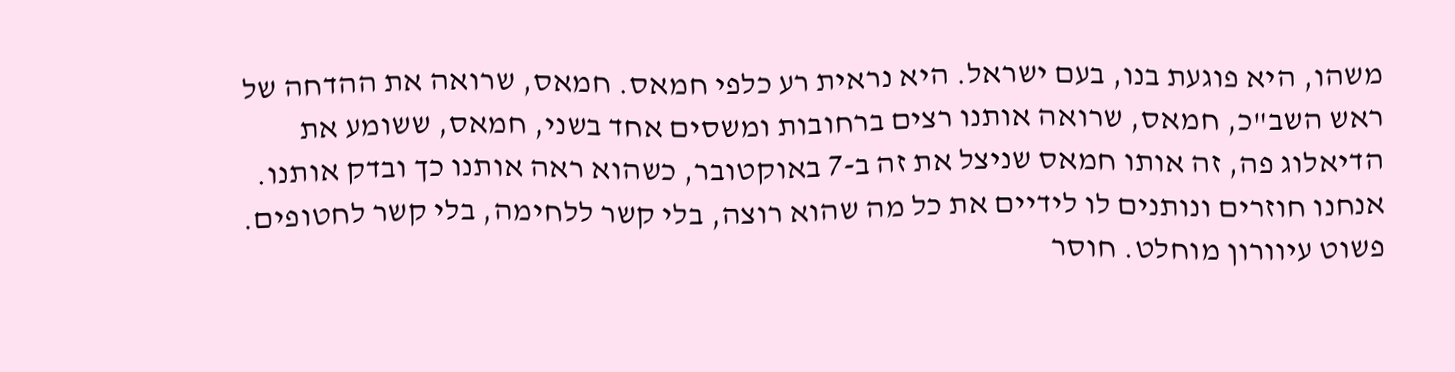משהו, היא פוגעת בנו, בעם ישראל. היא נראית רע כלפי חמאס. חמאס, שרואה את ההדחה של ראש השב"כ, חמאס, שרואה אותנו רצים ברחובות ומשסים אחד בשני, חמאס, ששומע את הדיאלוג פה, זה אותו חמאס שניצל את זה ב-7 באוקטובר, כשהוא ראה אותנו כך ובדק אותנו. אנחנו חוזרים ונותנים לו לידיים את כל מה שהוא רוצה, בלי קשר ללחימה, בלי קשר לחטופים. פשוט עיוורון מוחלט. חוסר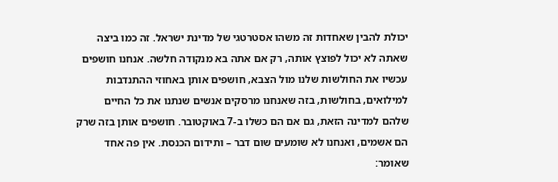יכולת להבין שאחדות זה משהו אסטרטגי של מדינת ישראל. זה כמו ביצה שאתה לא יכול לפוצץ אותה, רק אם אתה בא מנקודה חלשה. אנחנו חושפים עכשיו את החולשות שלנו מול הצבא, חושפים אותן באחוזי ההתנדבות למילואים, בחולשות, בזה שאנחנו מרסקים אנשים שנתנו את כל החיים שלהם למדינה הזאת, גם אם הם כשלו ב-7 באוקטובר. חושפים אותן בזה שרק הם אשמים, ואנחנו לא שומעים שום דבר – ותידום הכנסת. אין פה אחד שאומר: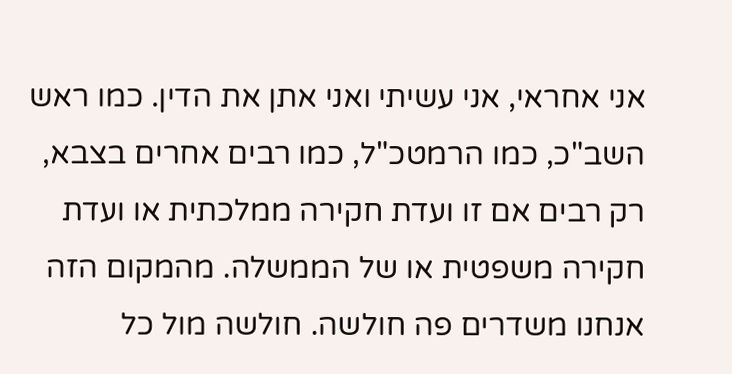אני אחראי, אני עשיתי ואני אתן את הדין. כמו ראש השב"כ, כמו הרמטכ"ל, כמו רבים אחרים בצבא, רק רבים אם זו ועדת חקירה ממלכתית או ועדת חקירה משפטית או של הממשלה. מהמקום הזה אנחנו משדרים פה חולשה. חולשה מול כל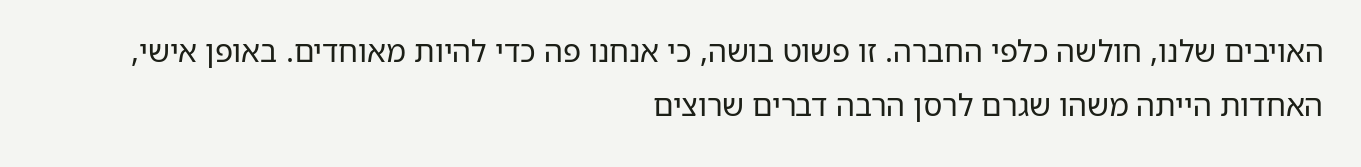האויבים שלנו, חולשה כלפי החברה. זו פשוט בושה, כי אנחנו פה כדי להיות מאוחדים. באופן אישי, האחדות הייתה משהו שגרם לרסן הרבה דברים שרוצים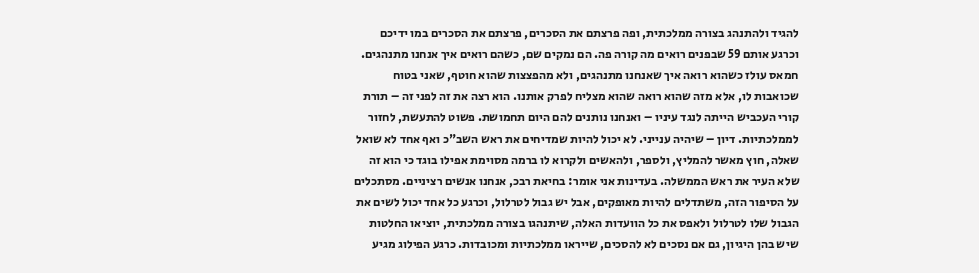להגיד ולהתנהג בצורה ממלכתית, ופה פרצתם את הסכרים, פרצתם את הסכרים במו ידיכם וכרגע אותם 59 שבפנים רואים מה קורה פה. הם נמקים שם, כשהם רואים איך אנחנו מתנהגים. חמאס עולז כשהוא רואה איך שאנחנו מתנהגים, ולא מהפצצות שהוא חוטף, שאני בטוח שכואבות לו, אלא מזה שהוא רואה שהוא מצליח לפרק אותנו. הוא רצה את זה לפני זה – תורת קורי העכביש הייתה לנגד עיניו – ואנחנו נותנים להם היום תחמושת. פשוט להתעשת, לחזור לממלכתיות. דיון – שיהיה ענייני. לא יכול להיות שמדיחים את ראש השב"כ ואף אחד לא שואל שאלה, חוץ מאשר להמליץ, ולספר, ולהאשים ולקרוא לו ברמה מסוימת אפילו בוגד כי הוא זה שלא העיר את ראש הממשלה. בעדינות אני אומר: בחיאת רבכ, אנחנו אנשים רציניים. מסתכלים על הסיפור הזה, משתדלים להיות מאופקים, אבל יש גבול לטרלול, וכרגע כל אחד יכול לשים את הגבול שלו לטרלול ולאפס את כל הוועדות האלה, שיתנהגו בצורה ממלכתית, יוציאו החלטות שיש בהן היגיון, גם אם נסכים לא להסכים, שייראו ממלכתיות ומכובדות. כרגע הפילוג מגיע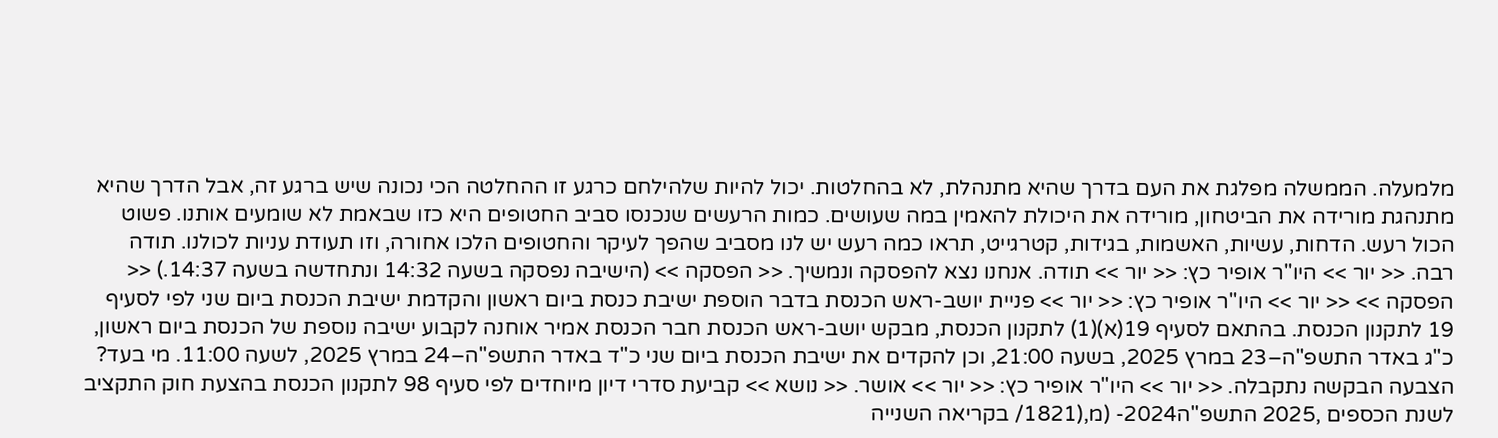מלמעלה. הממשלה מפלגת את העם בדרך שהיא מתנהלת, לא בהחלטות. יכול להיות שלהילחם כרגע זו ההחלטה הכי נכונה שיש ברגע זה, אבל הדרך שהיא מתנהגת מורידה את הביטחון, מורידה את היכולת להאמין במה שעושים. כמות הרעשים שנכנסו סביב החטופים היא כזו שבאמת לא שומעים אותנו. פשוט הכול רעש. הדחות, עשיות, האשמות, בגידות, קטרגייט, תראו כמה רעש יש לנו מסביב שהפך לעיקר והחטופים הלכו אחורה, וזו תעודת עניות לכולנו. תודה רבה. << יור >> היו"ר אופיר כץ: << יור >> תודה. אנחנו נצא להפסקה ונמשיך. << הפסקה >> (הישיבה נפסקה בשעה 14:32 ונתחדשה בשעה 14:37.) << הפסקה >> << יור >> היו"ר אופיר כץ: << יור >> פניית יושב-ראש הכנסת בדבר הוספת ישיבת כנסת ביום ראשון והקדמת ישיבת הכנסת ביום שני לפי לסעיף 19 לתקנון הכנסת. בהתאם לסעיף 19(א)(1) לתקנון הכנסת, מבקש יושב-ראש הכנסת חבר הכנסת אמיר אוחנה לקבוע ישיבה נוספת של הכנסת ביום ראשון, כ"ג באדר התשפ"ה–23 במרץ 2025, בשעה 21:00, וכן להקדים את ישיבת הכנסת ביום שני כ"ד באדר התשפ"ה–24 במרץ 2025, לשעה 11:00. מי בעד? הצבעה הבקשה נתקבלה. << יור >> היו"ר אופיר כץ: << יור >> אושר. << נושא >> קביעת סדרי דיון מיוחדים לפי סעיף 98 לתקנון הכנסת בהצעת חוק התקציב לשנת הכספים ,2025 התשפ"ה2024- (מ,(1821/ בקריאה השנייה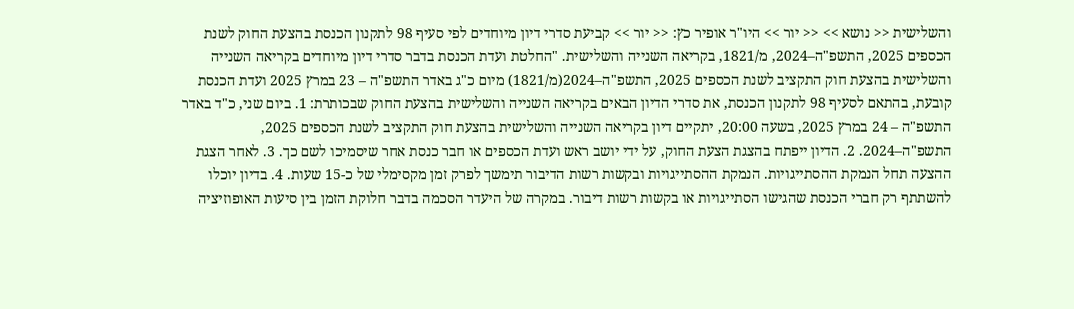והשלישית << נושא >> << יור >> היו"ר אופיר כץ: << יור >> קביעת סדרי דיון מיוחדים לפי סעיף 98 לתקנון הכנסת בהצעת החוק לשנת הכספים 2025, התשפ"ה–2024, מ/1821, בקריאה השנייה והשלישית. "החלטת ועדת הכנסת בדבר סדרי דיון מיוחדים בקריאה השנייה והשלישית בהצעת חוק התקציב לשנת הכספים 2025, התשפ"ה–2024(מ/1821) מיום כ"ג באדר התשפ"ה – 23 במרץ 2025 ועדת הכנסת קובעת, בהתאם לסעיף 98 לתקנון הכנסת, את סדרי הדיון הבאים בקריאה השנייה והשלישית בהצעת החוק שבכותרת: 1. ביום שני, כ"ד באדר התשפ"ה – 24 במרץ 2025, בשעה 20:00, יתקיים דיון בקריאה השנייה והשלישית בהצעת חוק התקציב לשנת הכספים 2025, התשפ"ה–2024. 2. הדיון ייפתח בהצגת הצעת החוק, על ידי יושב ראש ועדת הכספים או חבר כנסת אחר שיסמיכו לשם כך. 3. לאחר הצגת ההצעה תחל הנמקת ההסתייגויות. הנמקת ההסתייגויות ובקשות רשות הדיבור תימשך לפרק זמן מקסימלי של כ-15 שעות. 4. בדיון יוכלו להשתתף רק חברי הכנסת שהגישו הסתייגויות או בקשות רשות דיבור. במקרה של היעדר הסכמה בדבר חלוקת הזמן בין סיעות האופוזיציה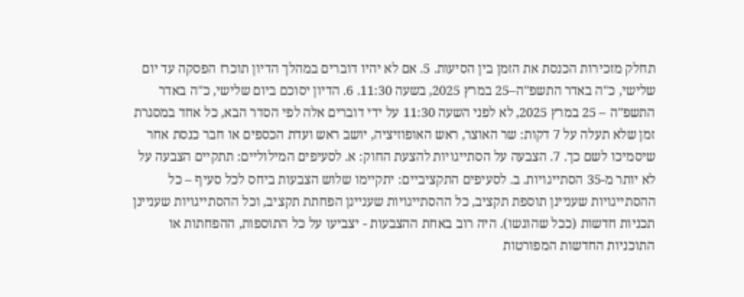תחלק מזכירות הכנסת את הזמן בין הסיעות. 5. אם לא יהיו דוברים במהלך הדיון תוכרז הפסקה עד יום שלישי, כ"ה באדר התשפ"ה–25 במרץ 2025, בשעה 11:30. 6. הדיון יסוכם ביום שלישי, כ"ה באדר התשפ"ה – 25 במרץ 2025, לא לפני השעה 11:30 על ידי דוברים אלה לפי הסדר הבא, כל אחד במסגרת זמן שלא תעלה על 7 דקות: שר האוצר, ראש האופוזיציה, יושב ראש ועדת הכספים או חבר כנסת אחר שיסמיכו לשם כך. 7. הצבעה על הסתייגויות להצעת החוק: א. לסעיפים המילוליים: תתקיים הצבעה על לא יותר מ-35 הסתייגויות. ב. לסעיפים התקציביים: יתקיימו שלוש הצבעות ביחס לכל סעיף – כל ההסתייגויות שעניינן תוספת תקציב, כל ההסתייגויות שעניינן הפחתת תקציב, וכל ההסתייגויות שעניינן תכניות חדשות (ככל שהוגשו). היה רוב באחת ההצבעות - יצביעו על כל התוספות, ההפחתות או התוכניות החדשות המפורטות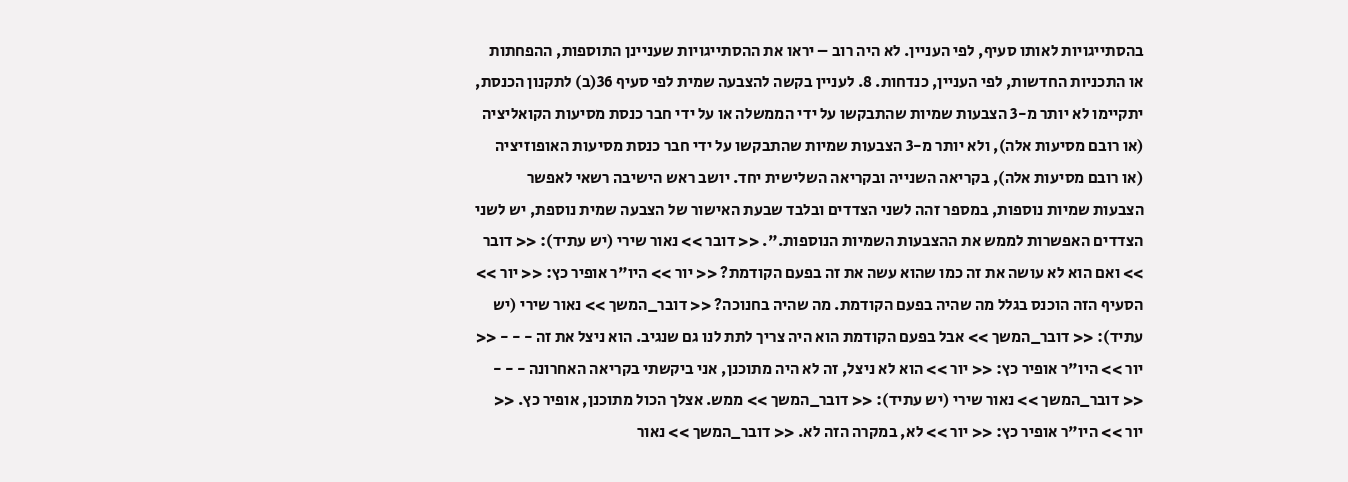בהסתייגויות לאותו סעיף, לפי העניין. לא היה רוב – יראו את ההסתייגויות שעניינן התוספות, ההפחתות או התכניות החדשות, לפי העניין, כנדחות. 8. לעניין בקשה להצבעה שמית לפי סעיף 36(ב) לתקנון הכנסת, יתקיימו לא יותר מ-3 הצבעות שמיות שהתבקשו על ידי הממשלה או על ידי חבר כנסת מסיעות הקואליציה (או רובם מסיעות אלה), ולא יותר מ-3 הצבעות שמיות שהתבקשו על ידי חבר כנסת מסיעות האופוזיציה (או רובם מסיעות אלה), בקריאה השנייה ובקריאה השלישית יחד. יושב ראש הישיבה רשאי לאפשר הצבעות שמיות נוספות, במספר זהה לשני הצדדים ובלבד שבעת האישור של הצבעה שמית נוספת, יש לשני הצדדים האפשרות לממש את ההצבעות השמיות הנוספות.". << דובר >> נאור שירי (יש עתיד): << דובר >> ואם הוא לא עושה את זה כמו שהוא עשה את זה בפעם הקודמת? << יור >> היו"ר אופיר כץ: << יור >> הסעיף הזה הוכנס בגלל מה שהיה בפעם הקודמת. מה שהיה בחנוכה? << דובר_המשך >> נאור שירי (יש עתיד): << דובר_המשך >> אבל בפעם הקודמת הוא היה צריך לתת לנו גם שנגיב. הוא ניצל את זה - - - << יור >> היו"ר אופיר כץ: << יור >> הוא לא ניצל, זה לא היה מתוכנן, אני ביקשתי בקריאה האחרונה - - - << דובר_המשך >> נאור שירי (יש עתיד): << דובר_המשך >> ממש. אצלך הכול מתוכנן, אופיר כץ. << יור >> היו"ר אופיר כץ: << יור >> לא, במקרה הזה לא. << דובר_המשך >> נאור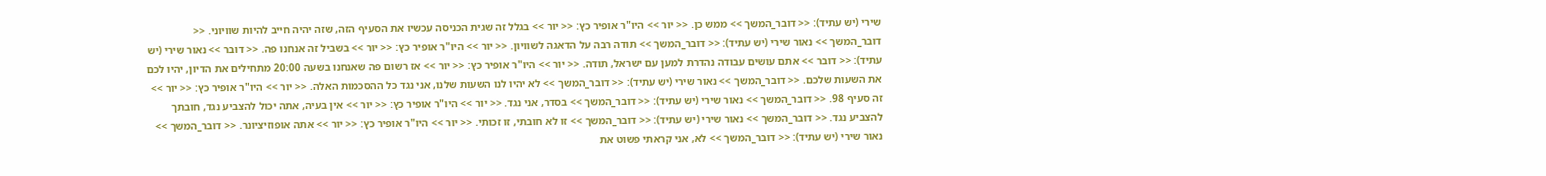שירי (יש עתיד): << דובר_המשך >> ממש כן. << יור >> היו"ר אופיר כץ: << יור >> בגלל זה שגית הכניסה עכשיו את הסעיף הזה, שזה יהיה חייב להיות שוויוני. << דובר_המשך >> נאור שירי (יש עתיד): << דובר_המשך >> תודה רבה על הדאגה לשוויון. << יור >> היו"ר אופיר כץ: << יור >> בשביל זה אנחנו פה. << דובר >> נאור שירי (יש עתיד): << דובר >> אתם עושים עבודה נהדרת למען עם ישראל, תודה. << יור >> היו"ר אופיר כץ: << יור >> אז רשום פה שאנחנו בשעה 20:00 מתחילים את הדיון, יהיו לכם את השעות שלכם. << דובר_המשך >> נאור שירי (יש עתיד): << דובר_המשך >> לא יהיו לנו השעות שלנו, אני נגד כל ההסכמות האלה. << יור >> היו"ר אופיר כץ: << יור >> זה סעיף 98. << דובר_המשך >> נאור שירי (יש עתיד): << דובר_המשך >> בסדר, אני נגד. << יור >> היו"ר אופיר כץ: << יור >> אין בעיה, אתה יכול להצביע נגד, חובתך להצביע נגד. << דובר_המשך >> נאור שירי (יש עתיד): << דובר_המשך >> זו לא חובתי, זו זכותי. << יור >> היו"ר אופיר כץ: << יור >> אתה אופוזיציונר. << דובר_המשך >> נאור שירי (יש עתיד): << דובר_המשך >> לא, אני קראתי פשוט את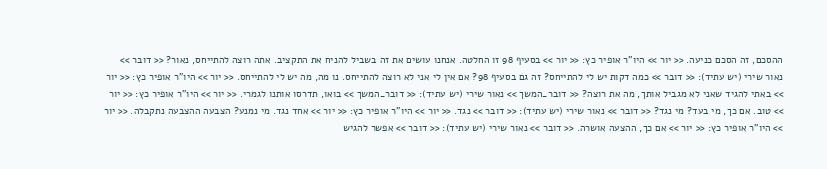ההסכם, זה הסכם כניעה. << יור >> היו"ר אופיר כץ: << יור >> בסעיף 98 זו החלטה. אנחנו עושים את זה בשביל להניח את התקציב. אתה רוצה להתייחס, נאור? << דובר >> נאור שירי (יש עתיד): << דובר >> כמה דקות יש לי להתייחס? זה גם בסעיף 98? אם אין לי אני לא רוצה להתייחס. נו מה, מה יש לי להתייחס. << יור >> היו"ר אופיר כץ: << יור >> באתי להגיד שאני לא מגביל אותך, מה את רוצה? << דובר_המשך >> נאור שירי (יש עתיד): << דובר_המשך >> בואו, תדרסו אותנו לגמרי. << יור >> היו"ר אופיר כץ: << יור >> טוב. אם כך, מי בעד? מי נגד? << דובר >> נאור שירי (יש עתיד): << דובר >> נגד. << יור >> היו"ר אופיר כץ: << יור >> אחד נגד. מי נמנע? הצבעה ההצבעה נתקבלה. << יור >> היו"ר אופיר כץ: << יור >> אם כך, ההצעה אושרה. << דובר >> נאור שירי (יש עתיד): << דובר >> אפשר להגיש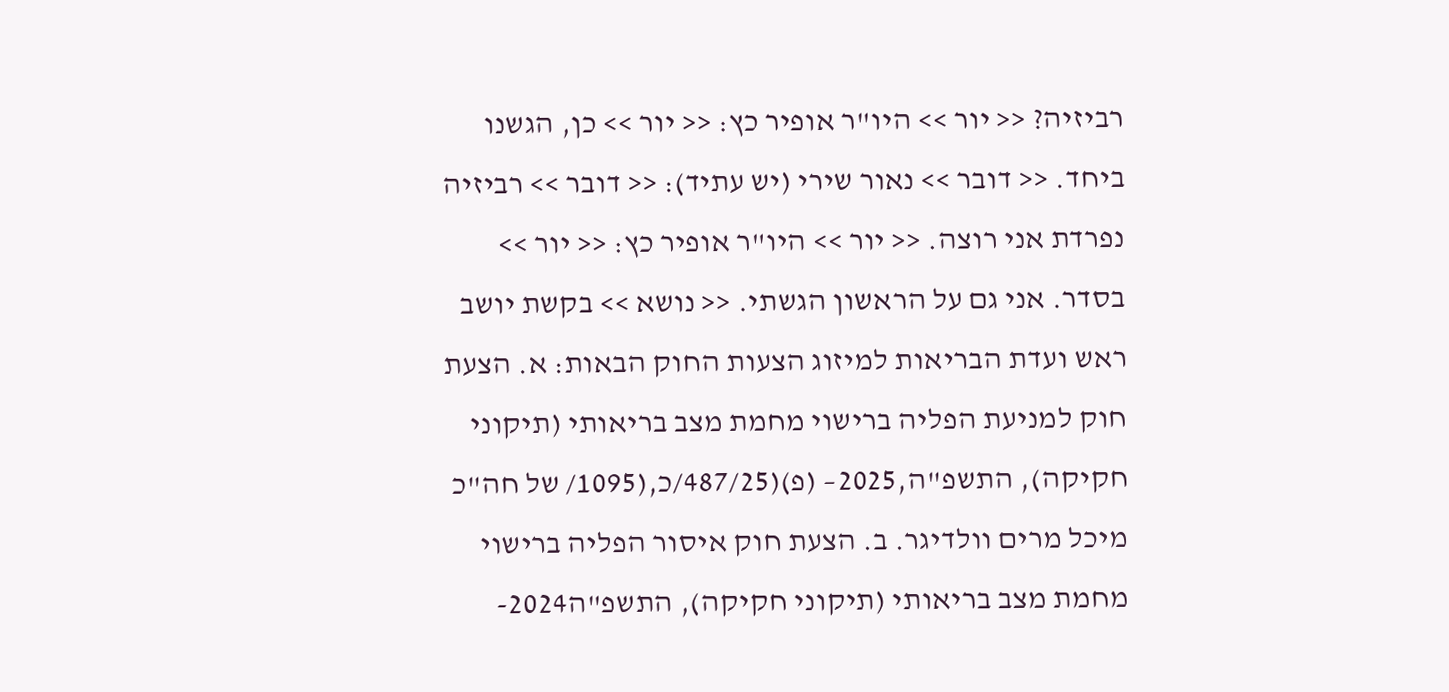רביזיה? << יור >> היו"ר אופיר כץ: << יור >> כן, הגשנו ביחד. << דובר >> נאור שירי (יש עתיד): << דובר >> רביזיה נפרדת אני רוצה. << יור >> היו"ר אופיר כץ: << יור >> בסדר. אני גם על הראשון הגשתי. << נושא >> בקשת יושב ראש ועדת הבריאות למיזוג הצעות החוק הבאות: א. הצעת חוק למניעת הפליה ברישוי מחמת מצב בריאותי (תיקוני חקיקה), התשפ"ה,2025– (פ)(487/25/כ,(1095/ של חה"כ מיכל מרים וולדיגר. ב. הצעת חוק איסור הפליה ברישוי מחמת מצב בריאותי (תיקוני חקיקה), התשפ"ה2024-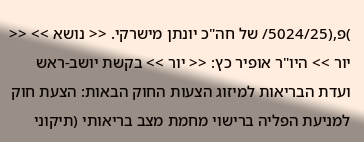)פ,(5024/25/ של חה"כ יונתן מישרקי. << נושא >> << יור >> היו"ר אופיר כץ: << יור >> בקשת יושב-ראש ועדת הבריאות למיזוג הצעות החוק הבאות: הצעת חוק למניעת הפליה ברישוי מחמת מצב בריאותי (תיקוני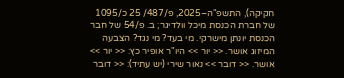חקיקה), התשפ"ה–2025, פ/487/ 25 כ/1095 של חברת הכנסת מיכל וולדיגר; ב. פ/54 של חבר הכנסת יונתן מישרקי. מי בעד? מי נגד? הצבעה המיזוג אושר. << יור >> היו"ר אופיר כץ: << יור >> אושר. << דובר >> נאור שירי (יש עתיד): << דובר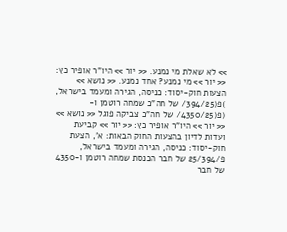>> לא שאלת מי נמנע. << יור >> היו"ר אופיר כץ: << יור >> מי נמנע? אחד נמנע. << נושא >> הצעות חוק-יסוד: כניסה, הגירה ומעמד בישראל, )פ(394/25/ של חה"כ שמחה רוטמן ו- (פ(4350/25/ של חה"כ צביקה פוגל << נושא >> << יור >> היו"ר אופיר כץ: << יור >> קביעת ועדות לדיון בהצעות החוק הבאות: א', הצעת חוק-יסוד: כניסה, הגירה ומעמד בישראל, פ/25/394 של חבר הכנסת שמחה רוטמן ו-4350 של חבר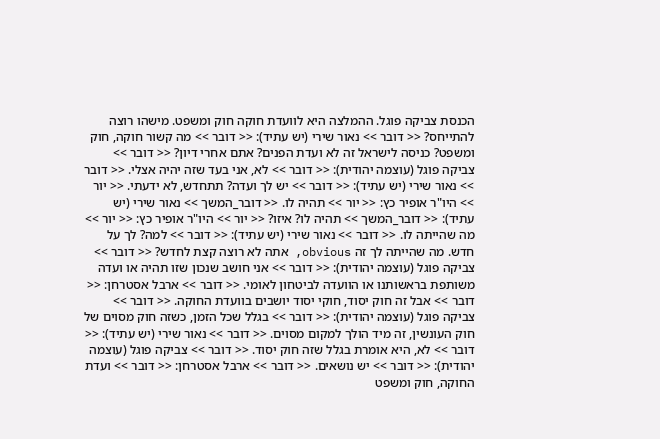הכנסת צביקה פוגל. ההמלצה היא לוועדת חוקה חוק ומשפט. מישהו רוצה להתייחס? << דובר >> נאור שירי (יש עתיד): << דובר >> מה קשור חוקה, חוק ומשפט? כניסה לישראל זה לא ועדת הפנים? אתם אחרי דיון? << דובר >> צביקה פוגל (עוצמה יהודית): << דובר >> לא, אני בעד שזה יהיה אצלי. << דובר >> נאור שירי (יש עתיד): << דובר >> יש לך ועדה? תתחדש, לא ידעתי. << יור >> היו"ר אופיר כץ: << יור >> תהיה לו. << דובר_המשך >> נאור שירי (יש עתיד): << דובר_המשך >> תהיה לו? איזו? << יור >> היו"ר אופיר כץ: << יור >> מה שהייתה לו. << דובר >> נאור שירי (יש עתיד): << דובר >> למה? לך על חדש. מה שהייתה לך זה obvious, אתה לא רוצה קצת לחדש? << דובר >> צביקה פוגל (עוצמה יהודית): << דובר >> אני חושב שנכון שזו תהיה או ועדה משותפת בראשותנו או הוועדה לביטחון לאומי. << דובר >> ארבל אסטרחן: << דובר >> אבל זה חוק יסוד, חוקי יסוד יושבים בוועדת החוקה. << דובר >> צביקה פוגל (עוצמה יהודית): << דובר >> בגלל שכל הזמן, כשזה חוק מסוים של חוק העונשין, זה מיד הולך למקום מסוים. << דובר >> נאור שירי (יש עתיד): << דובר >> לא, היא אומרת בגלל שזה חוק יסוד. << דובר >> צביקה פוגל (עוצמה יהודית): << דובר >> יש נושאים. << דובר >> ארבל אסטרחן: << דובר >> ועדת החוקה, חוק ומשפט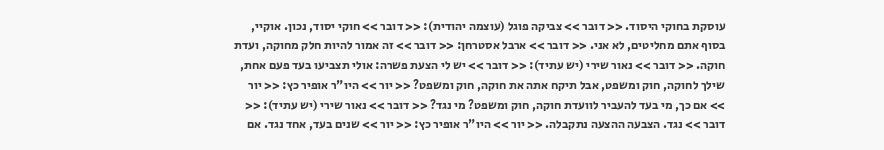עוסקת בחוקי היסוד. << דובר >> צביקה פוגל (עוצמה יהודית): << דובר >> חוקי יסוד, נכון. אוקיי, בסוף אתם מחליטים, לא אני. << דובר >> ארבל אסטרחן: << דובר >> זה אמור להיות חלק מחוקה, ועדת חוקה. << דובר >> נאור שירי (יש עתיד): << דובר >> יש לי הצעת פשרה: אולי תצביעו בעד פעם אחת, שילך לחוקה, חוק ומשפט, אבל תיקח אתה את חוקה, חוק ומשפט? << יור >> היו"ר אופיר כץ: << יור >> אם כך, מי בעד להעביר לוועדת חוקה, חוק ומשפט? מי נגד? << דובר >> נאור שירי (יש עתיד): << דובר >> נגד. הצבעה ההצעה נתקבלה. << יור >> היו"ר אופיר כץ: << יור >> שנים בעד, אחד נגד. אם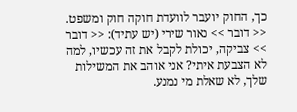כך, החוק יועבר לוועדת חוקה חוק ומשפט. << דובר >> נאור שירי (יש עתיד): << דובר >> צביקה, יכולת לקבל את זה עכשיו, למה לא הצבעת איתי? אני אוהב את המשילות שלך, לא שאלת מי נמנע.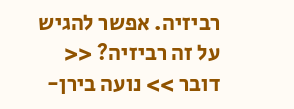רביזיה. אפשר להגיש על זה רביזיה? << דובר >> נועה בירן-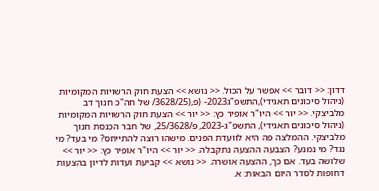דדון: << דובר >> אפשר על הכול. << נושא >> הצעת חוק הרשויות המקומיות (ניהול סיכונים תאגידי),התשפ"ג2023- (פ,(3628/25/ של חה"כ חנוך דב מלביצקי. << יור >> היו"ר אופיר כץ: << יור >> הצעת חוק הרשויות המקומיות (ניהול סיכונים תאגידי), התשפ"ג-2023, פ/25/3628, של חבר הכנסת חנוך מלביצקי. ההמלצה פה היא לוועדת הפנים. מישהו רוצה להתייחס? מי בעד? מי נגד? מי נמנע? הצבעה ההצעה נתקבלה. << יור >> היו"ר אופיר כץ: << יור >> שלושה בעד. אם כך, ההצעה אושרה. << נושא >> קביעת ועדות לדיון בהצעות דחופות לסדר היום הבאות: א.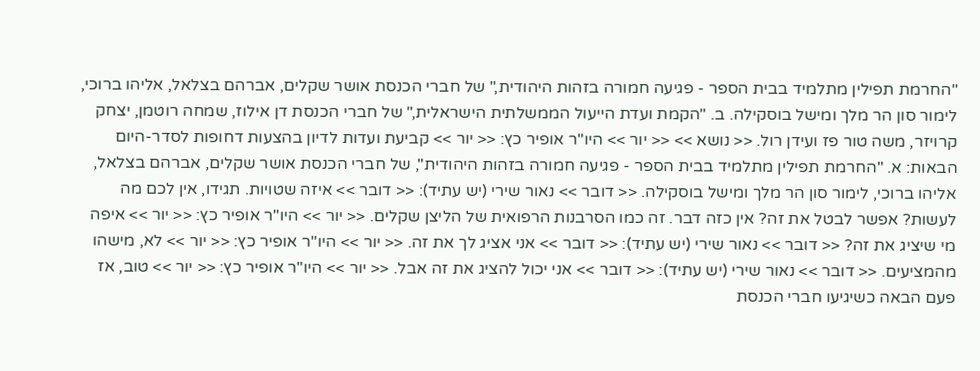"החרמת תפילין מתלמיד בבית הספר - פגיעה חמורה בזהות היהודית," של חברי הכנסת אושר שקלים, אברהם בצלאל, אליהו ברוכי, לימור סון הר מלך ומישל בוסקילה. ב. "הקמת ועדת הייעול הממשלתית הישראלית," של חברי הכנסת דן אילוז, שמחה רוטמן, יצחק קרויזר, משה טור פז ועידן רול. << נושא >> << יור >> היו"ר אופיר כץ: << יור >> קביעת ועדות לדיון בהצעות דחופות לסדר-היום הבאות: א. "החרמת תפילין מתלמיד בבית הספר - פגיעה חמורה בזהות היהודית", של חברי הכנסת אושר שקלים, אברהם בצלאל, אליהו ברוכי, לימור סון הר מלך ומישל בוסקילה. << דובר >> נאור שירי (יש עתיד): << דובר >> איזה שטויות. תגידו, אין לכם מה לעשות? אפשר לבטל את זה? אין כזה דבר. זה כמו הסרבנות הרפואית של הליצן שקלים. << יור >> היו"ר אופיר כץ: << יור >> איפה מי שיציג את זה? << דובר >> נאור שירי (יש עתיד): << דובר >> אני אציג לך את זה. << יור >> היו"ר אופיר כץ: << יור >> לא, מישהו מהמציעים. << דובר >> נאור שירי (יש עתיד): << דובר >> אני יכול להציג את זה אבל. << יור >> היו"ר אופיר כץ: << יור >> טוב, אז פעם הבאה כשיגיעו חברי הכנסת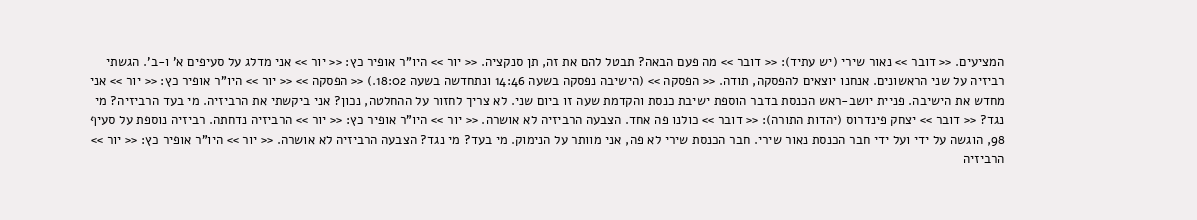המציעים. << דובר >> נאור שירי (יש עתיד): << דובר >> מה פעם הבאה? תבטל להם את זה, תן סנקציה. << יור >> היו"ר אופיר כץ: << יור >> אני מדלג על סעיפים א' ו-ב'. הגשתי רביזיה על שני הראשונים. אנחנו יוצאים להפסקה, תודה. << הפסקה >> (הישיבה נפסקה בשעה 14:46 ונתחדשה בשעה 18:02.) << הפסקה >> << יור >> היו"ר אופיר כץ: << יור >> אני מחדש את הישיבה. פניית יושב-ראש הכנסת בדבר הוספת ישיבת כנסת והקדמת שעה זו ביום שני. לא צריך לחזור על ההחלטה, נכון? אני ביקשתי את הרביזיה. מי בעד הרביזיה? מי נגד? << דובר >> יצחק פינדרוס (יהדות התורה): << דובר >> כולנו פה אחד. הצבעה הרביזיה לא אושרה. << יור >> היו"ר אופיר כץ: << יור >> הרביזיה נדחתה. רביזיה נוספת על סעיף 98, הוגשה על ידי ועל ידי חבר הכנסת נאור שירי. חבר הכנסת שירי לא פה, אני מוותר על הנימוק. מי בעד? מי נגד? הצבעה הרביזיה לא אושרה. << יור >> היו"ר אופיר כץ: << יור >> הרביזיה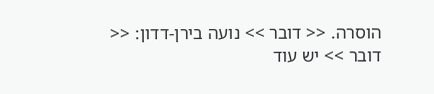הוסרה. << דובר >> נועה בירן-דדון: << דובר >> יש עוד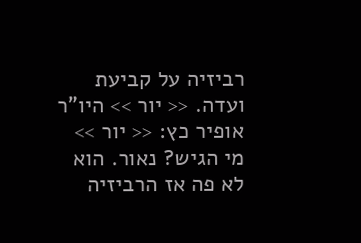רביזיה על קביעת ועדה. << יור >> היו"ר אופיר כץ: << יור >> מי הגיש? נאור. הוא לא פה אז הרביזיה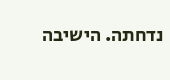נדחתה. הישיבה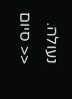נעולה. << סיום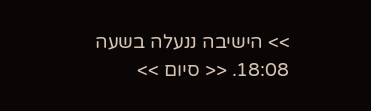>> הישיבה ננעלה בשעה 18:08. << סיום >>